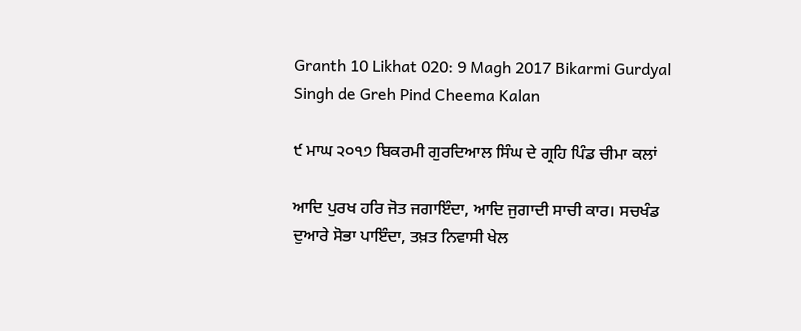Granth 10 Likhat 020: 9 Magh 2017 Bikarmi Gurdyal Singh de Greh Pind Cheema Kalan

੯ ਮਾਘ ੨੦੧੭ ਬਿਕਰਮੀ ਗੁਰਦਿਆਲ ਸਿੰਘ ਦੇ ਗ੍ਰਹਿ ਪਿੰਡ ਚੀਮਾ ਕਲਾਂ

ਆਦਿ ਪੁਰਖ ਹਰਿ ਜੋਤ ਜਗਾਇੰਦਾ, ਆਦਿ ਜੁਗਾਦੀ ਸਾਚੀ ਕਾਰ। ਸਚਖੰਡ ਦੁਆਰੇ ਸੋਭਾ ਪਾਇੰਦਾ, ਤਖ਼ਤ ਨਿਵਾਸੀ ਖੇਲ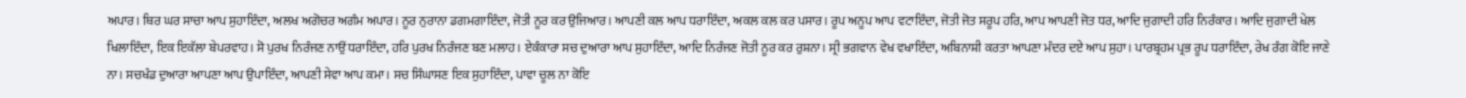ਅਪਾਰ। ਥਿਰ ਘਰ ਸਾਚਾ ਆਪ ਸੁਹਾਇੰਦਾ, ਅਲਖ ਅਗੋਚਰ ਅਗੰਮ ਅਪਾਰ। ਨੂਰ ਨੁਰਾਨਾ ਡਗਮਗਾਇੰਦਾ, ਜੋਤੀ ਨੂਰ ਕਰ ਉਜਿਆਰ। ਆਪਣੀ ਕਲ ਆਪ ਧਰਾਇੰਦਾ, ਅਕਲ ਕਲ ਕਰ ਪਸਾਰ। ਰੂਪ ਅਨੂਪ ਆਪ ਵਟਾਇੰਦਾ, ਜੋਤੀ ਜੋਤ ਸਰੂਪ ਹਰਿ, ਆਪ ਆਪਣੀ ਜੋਤ ਧਰ, ਆਦਿ ਜੁਗਾਦੀ ਹਰਿ ਨਿਰੰਕਾਰ। ਆਦਿ ਜੁਗਾਦੀ ਖੇਲ ਖਿਲਾਇੰਦਾ, ਇਕ ਇਕੱਲਾ ਬੇਪਰਵਾਹ। ਸੋ ਪੁਰਖ ਨਿਰੰਜਣ ਨਾਉਂ ਧਰਾਇੰਦਾ, ਹਰਿ ਪੁਰਖ ਨਿਰੰਜਣ ਬਣ ਮਲਾਹ। ਏਕੰਕਾਰਾ ਸਚ ਦੁਆਰਾ ਆਪ ਸੁਹਾਇੰਦਾ, ਆਦਿ ਨਿਰੰਜਣ ਜੋਤੀ ਨੂਰ ਕਰ ਰੁਸ਼ਨਾ। ਸ੍ਰੀ ਭਗਵਾਨ ਵੇਖ ਵਖਾਇੰਦਾ, ਅਬਿਨਾਸ਼ੀ ਕਰਤਾ ਆਪਣਾ ਮੰਦਰ ਦਏ ਆਪ ਸੁਹਾ। ਪਾਰਬ੍ਰਹਮ ਪ੍ਰਭ ਰੂਪ ਧਰਾਇੰਦਾ, ਰੇਖ ਰੰਗ ਕੋਇ ਜਾਣੇ ਨਾ। ਸਚਖੰਡ ਦੁਆਰਾ ਆਪਣਾ ਆਪ ਉਪਾਇੰਦਾ, ਆਪਣੀ ਸੇਵਾ ਆਪ ਕਮਾ। ਸਚ ਸਿੰਘਾਸਣ ਇਕ ਸੁਹਾਇੰਦਾ, ਪਾਵਾ ਚੂਲ ਨਾ ਕੋਇ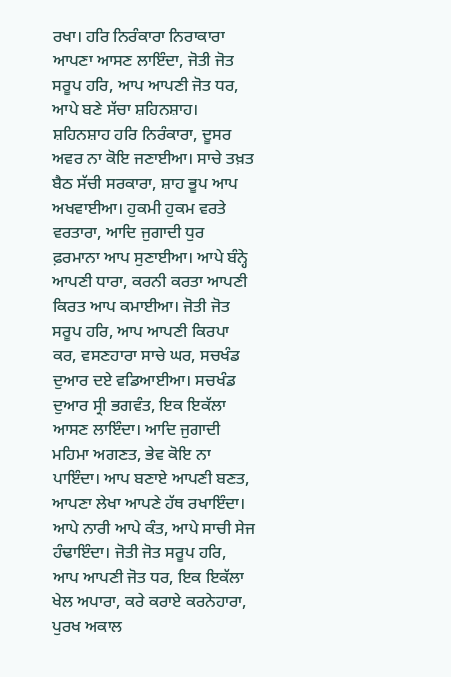ਰਖਾ। ਹਰਿ ਨਿਰੰਕਾਰਾ ਨਿਰਾਕਾਰਾ ਆਪਣਾ ਆਸਣ ਲਾਇੰਦਾ, ਜੋਤੀ ਜੋਤ ਸਰੂਪ ਹਰਿ, ਆਪ ਆਪਣੀ ਜੋਤ ਧਰ, ਆਪੇ ਬਣੇ ਸੱਚਾ ਸ਼ਹਿਨਸ਼ਾਹ। ਸ਼ਹਿਨਸ਼ਾਹ ਹਰਿ ਨਿਰੰਕਾਰਾ, ਦੂਸਰ ਅਵਰ ਨਾ ਕੋਇ ਜਣਾਈਆ। ਸਾਚੇ ਤਖ਼ਤ ਬੈਠ ਸੱਚੀ ਸਰਕਾਰਾ, ਸ਼ਾਹ ਭੂਪ ਆਪ ਅਖਵਾਈਆ। ਹੁਕਮੀ ਹੁਕਮ ਵਰਤੇ ਵਰਤਾਰਾ, ਆਦਿ ਜੁਗਾਦੀ ਧੁਰ ਫ਼ਰਮਾਨਾ ਆਪ ਸੁਣਾਈਆ। ਆਪੇ ਬੰਨ੍ਹੇ ਆਪਣੀ ਧਾਰਾ, ਕਰਨੀ ਕਰਤਾ ਆਪਣੀ ਕਿਰਤ ਆਪ ਕਮਾਈਆ। ਜੋਤੀ ਜੋਤ ਸਰੂਪ ਹਰਿ, ਆਪ ਆਪਣੀ ਕਿਰਪਾ ਕਰ, ਵਸਣਹਾਰਾ ਸਾਚੇ ਘਰ, ਸਚਖੰਡ ਦੁਆਰ ਦਏ ਵਡਿਆਈਆ। ਸਚਖੰਡ ਦੁਆਰ ਸ੍ਰੀ ਭਗਵੰਤ, ਇਕ ਇਕੱਲਾ ਆਸਣ ਲਾਇੰਦਾ। ਆਦਿ ਜੁਗਾਦੀ ਮਹਿਮਾ ਅਗਣਤ, ਭੇਵ ਕੋਇ ਨਾ ਪਾਇੰਦਾ। ਆਪ ਬਣਾਏ ਆਪਣੀ ਬਣਤ, ਆਪਣਾ ਲੇਖਾ ਆਪਣੇ ਹੱਥ ਰਖਾਇੰਦਾ। ਆਪੇ ਨਾਰੀ ਆਪੇ ਕੰਤ, ਆਪੇ ਸਾਚੀ ਸੇਜ ਹੰਢਾਇੰਦਾ। ਜੋਤੀ ਜੋਤ ਸਰੂਪ ਹਰਿ, ਆਪ ਆਪਣੀ ਜੋਤ ਧਰ, ਇਕ ਇਕੱਲਾ ਖੇਲ ਅਪਾਰਾ, ਕਰੇ ਕਰਾਏ ਕਰਨੇਹਾਰਾ, ਪੁਰਖ ਅਕਾਲ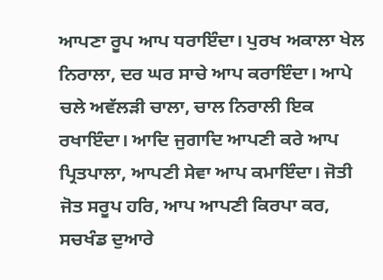ਆਪਣਾ ਰੂਪ ਆਪ ਧਰਾਇੰਦਾ। ਪੁਰਖ ਅਕਾਲਾ ਖੇਲ ਨਿਰਾਲਾ, ਦਰ ਘਰ ਸਾਚੇ ਆਪ ਕਰਾਇੰਦਾ। ਆਪੇ ਚਲੇ ਅਵੱਲੜੀ ਚਾਲਾ, ਚਾਲ ਨਿਰਾਲੀ ਇਕ ਰਖਾਇੰਦਾ। ਆਦਿ ਜੁਗਾਦਿ ਆਪਣੀ ਕਰੇ ਆਪ ਪ੍ਰਿਤਪਾਲਾ, ਆਪਣੀ ਸੇਵਾ ਆਪ ਕਮਾਇੰਦਾ। ਜੋਤੀ ਜੋਤ ਸਰੂਪ ਹਰਿ, ਆਪ ਆਪਣੀ ਕਿਰਪਾ ਕਰ, ਸਚਖੰਡ ਦੁਆਰੇ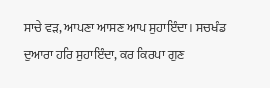ਸਾਚੇ ਵੜ, ਆਪਣਾ ਆਸਣ ਆਪ ਸੁਹਾਇੰਦਾ। ਸਚਖੰਡ ਦੁਆਰਾ ਹਰਿ ਸੁਹਾਇੰਦਾ, ਕਰ ਕਿਰਪਾ ਗੁਣ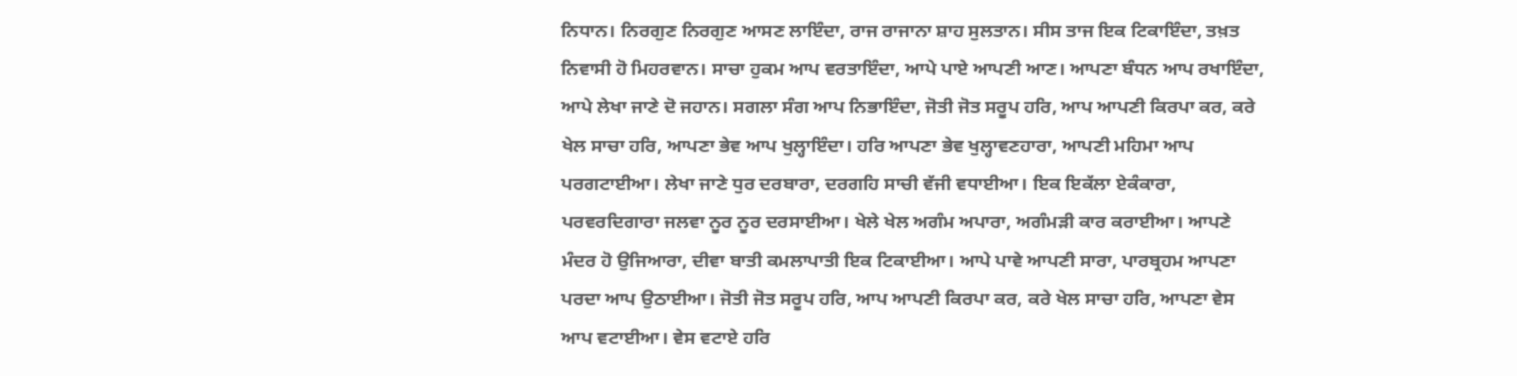ਨਿਧਾਨ। ਨਿਰਗੁਣ ਨਿਰਗੁਣ ਆਸਣ ਲਾਇੰਦਾ, ਰਾਜ ਰਾਜਾਨਾ ਸ਼ਾਹ ਸੁਲਤਾਨ। ਸੀਸ ਤਾਜ ਇਕ ਟਿਕਾਇੰਦਾ, ਤਖ਼ਤ ਨਿਵਾਸੀ ਹੋ ਮਿਹਰਵਾਨ। ਸਾਚਾ ਹੁਕਮ ਆਪ ਵਰਤਾਇੰਦਾ, ਆਪੇ ਪਾਏ ਆਪਣੀ ਆਣ। ਆਪਣਾ ਬੰਧਨ ਆਪ ਰਖਾਇੰਦਾ, ਆਪੇ ਲੇਖਾ ਜਾਣੇ ਦੋ ਜਹਾਨ। ਸਗਲਾ ਸੰਗ ਆਪ ਨਿਭਾਇੰਦਾ, ਜੋਤੀ ਜੋਤ ਸਰੂਪ ਹਰਿ, ਆਪ ਆਪਣੀ ਕਿਰਪਾ ਕਰ, ਕਰੇ ਖੇਲ ਸਾਚਾ ਹਰਿ, ਆਪਣਾ ਭੇਵ ਆਪ ਖੁਲ੍ਹਾਇੰਦਾ। ਹਰਿ ਆਪਣਾ ਭੇਵ ਖੁਲ੍ਹਾਵਣਹਾਰਾ, ਆਪਣੀ ਮਹਿਮਾ ਆਪ ਪਰਗਟਾਈਆ। ਲੇਖਾ ਜਾਣੇ ਧੁਰ ਦਰਬਾਰਾ, ਦਰਗਹਿ ਸਾਚੀ ਵੱਜੀ ਵਧਾਈਆ। ਇਕ ਇਕੱਲਾ ਏਕੰਕਾਰਾ, ਪਰਵਰਦਿਗਾਰਾ ਜਲਵਾ ਨੂਰ ਨੂਰ ਦਰਸਾਈਆ। ਖੇਲੇ ਖੇਲ ਅਗੰਮ ਅਪਾਰਾ, ਅਗੰਮੜੀ ਕਾਰ ਕਰਾਈਆ। ਆਪਣੇ ਮੰਦਰ ਹੋ ਉਜਿਆਰਾ, ਦੀਵਾ ਬਾਤੀ ਕਮਲਾਪਾਤੀ ਇਕ ਟਿਕਾਈਆ। ਆਪੇ ਪਾਵੇ ਆਪਣੀ ਸਾਰਾ, ਪਾਰਬ੍ਰਹਮ ਆਪਣਾ ਪਰਦਾ ਆਪ ਉਠਾਈਆ। ਜੋਤੀ ਜੋਤ ਸਰੂਪ ਹਰਿ, ਆਪ ਆਪਣੀ ਕਿਰਪਾ ਕਰ, ਕਰੇ ਖੇਲ ਸਾਚਾ ਹਰਿ, ਆਪਣਾ ਵੇਸ ਆਪ ਵਟਾਈਆ। ਵੇਸ ਵਟਾਏ ਹਰਿ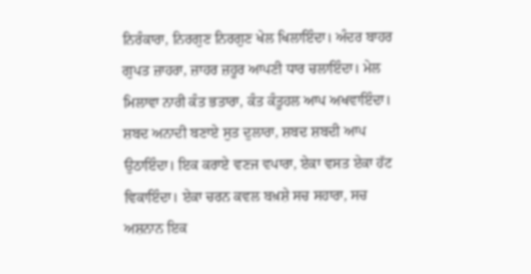ਨਿਰੰਕਾਰਾ, ਨਿਰਗੁਣ ਨਿਰਗੁਣ ਖੇਲ ਖਿਲਾਇੰਦਾ। ਅੰਦਰ ਬਾਹਰ ਗੁਪਤ ਜ਼ਾਹਰਾ, ਜ਼ਾਹਰ ਜ਼ਹੂਰ ਆਪਣੀ ਧਾਰ ਚਲਾਇੰਦਾ। ਮੇਲ ਮਿਲਾਵਾ ਨਾਰੀ ਕੰਤ ਭਤਾਰਾ, ਕੰਤ ਕੰਤੂਹਲ ਆਪ ਅਖਵਾਇੰਦਾ। ਸ਼ਬਦ ਅਨਾਦੀ ਬਣਾਏ ਸੁਤ ਦੁਲਾਰਾ, ਸ਼ਬਦ ਸ਼ਬਦੀ ਆਪ ਉਠਾਇੰਦਾ। ਇਕ ਕਰਾਏ ਵਣਜ ਵਪਾਰਾ, ਏਕਾ ਵਸਤ ਏਕਾ ਹੱਟ ਵਿਕਾਇੰਦਾ। ਏਕਾ ਚਰਨ ਕਵਲ ਬਖ਼ਸ਼ੇ ਸਚ ਸਹਾਰਾ, ਸਚ ਅਸ਼ਨਾਨ ਇਕ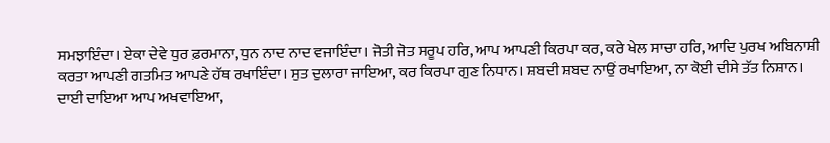ਸਮਝਾਇੰਦਾ। ਏਕਾ ਦੇਵੇ ਧੁਰ ਫ਼ਰਮਾਨਾ, ਧੁਨ ਨਾਦ ਨਾਦ ਵਜਾਇੰਦਾ। ਜੋਤੀ ਜੋਤ ਸਰੂਪ ਹਰਿ, ਆਪ ਆਪਣੀ ਕਿਰਪਾ ਕਰ, ਕਰੇ ਖੇਲ ਸਾਚਾ ਹਰਿ, ਆਦਿ ਪੁਰਖ ਅਬਿਨਾਸ਼ੀ ਕਰਤਾ ਆਪਣੀ ਗਤਮਿਤ ਆਪਣੇ ਹੱਥ ਰਖਾਇੰਦਾ। ਸੁਤ ਦੁਲਾਰਾ ਜਾਇਆ, ਕਰ ਕਿਰਪਾ ਗੁਣ ਨਿਧਾਨ। ਸ਼ਬਦੀ ਸ਼ਬਦ ਨਾਉਂ ਰਖਾਇਆ, ਨਾ ਕੋਈ ਦੀਸੇ ਤੱਤ ਨਿਸ਼ਾਨ। ਦਾਈ ਦਾਇਆ ਆਪ ਅਖਵਾਇਆ,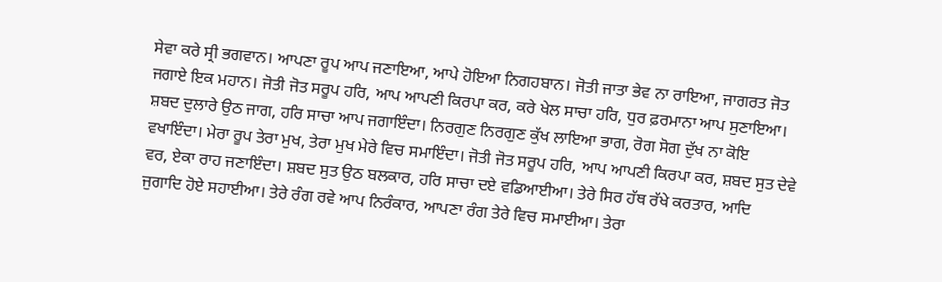ਸੇਵਾ ਕਰੇ ਸ੍ਰੀ ਭਗਵਾਨ। ਆਪਣਾ ਰੂਪ ਆਪ ਜਣਾਇਆ, ਆਪੇ ਹੋਇਆ ਨਿਗਹਬਾਨ। ਜੋਤੀ ਜਾਤਾ ਭੇਵ ਨਾ ਰਾਇਆ, ਜਾਗਰਤ ਜੋਤ ਜਗਾਏ ਇਕ ਮਹਾਨ। ਜੋਤੀ ਜੋਤ ਸਰੂਪ ਹਰਿ, ਆਪ ਆਪਣੀ ਕਿਰਪਾ ਕਰ, ਕਰੇ ਖੇਲ ਸਾਚਾ ਹਰਿ, ਧੁਰ ਫ਼ਰਮਾਨਾ ਆਪ ਸੁਣਾਇਆ। ਸ਼ਬਦ ਦੁਲਾਰੇ ਉਠ ਜਾਗ, ਹਰਿ ਸਾਚਾ ਆਪ ਜਗਾਇੰਦਾ। ਨਿਰਗੁਣ ਨਿਰਗੁਣ ਕੁੱਖ ਲਾਇਆ ਭਾਗ, ਰੋਗ ਸੋਗ ਦੁੱਖ ਨਾ ਕੋਇ ਵਖਾਇੰਦਾ। ਮੇਰਾ ਰੂਪ ਤੇਰਾ ਮੁਖ, ਤੇਰਾ ਮੁਖ ਮੇਰੇ ਵਿਚ ਸਮਾਇੰਦਾ। ਜੋਤੀ ਜੋਤ ਸਰੂਪ ਹਰਿ, ਆਪ ਆਪਣੀ ਕਿਰਪਾ ਕਰ, ਸ਼ਬਦ ਸੁਤ ਦੇਵੇ ਵਰ, ਏਕਾ ਰਾਹ ਜਣਾਇੰਦਾ। ਸ਼ਬਦ ਸੁਤ ਉਠ ਬਲਕਾਰ, ਹਰਿ ਸਾਚਾ ਦਏ ਵਡਿਆਈਆ। ਤੇਰੇ ਸਿਰ ਹੱਥ ਰੱਖੇ ਕਰਤਾਰ, ਆਦਿ ਜੁਗਾਦਿ ਹੋਏ ਸਹਾਈਆ। ਤੇਰੇ ਰੰਗ ਰਵੇ ਆਪ ਨਿਰੰਕਾਰ, ਆਪਣਾ ਰੰਗ ਤੇਰੇ ਵਿਚ ਸਮਾਈਆ। ਤੇਰਾ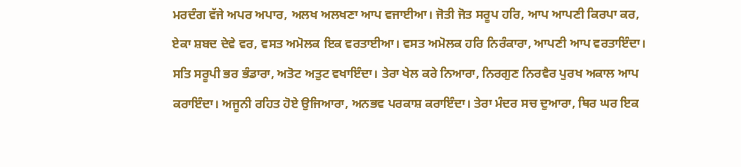ਮਰਦੰਗ ਵੱਜੇ ਅਪਰ ਅਪਾਰ, ਅਲਖ ਅਲਖਣਾ ਆਪ ਵਜਾਈਆ। ਜੋਤੀ ਜੋਤ ਸਰੂਪ ਹਰਿ, ਆਪ ਆਪਣੀ ਕਿਰਪਾ ਕਰ, ਏਕਾ ਸ਼ਬਦ ਦੇਵੇ ਵਰ, ਵਸਤ ਅਮੋਲਕ ਇਕ ਵਰਤਾਈਆ। ਵਸਤ ਅਮੋਲਕ ਹਰਿ ਨਿਰੰਕਾਰਾ, ਆਪਣੀ ਆਪ ਵਰਤਾਇੰਦਾ। ਸਤਿ ਸਰੂਪੀ ਭਰ ਭੰਡਾਰਾ, ਅਤੋਟ ਅਤੁਟ ਵਖਾਇੰਦਾ। ਤੇਰਾ ਖੇਲ ਕਰੇ ਨਿਆਰਾ, ਨਿਰਗੁਣ ਨਿਰਵੈਰ ਪੁਰਖ ਅਕਾਲ ਆਪ ਕਰਾਇੰਦਾ। ਅਜੂਨੀ ਰਹਿਤ ਹੋਏ ਉਜਿਆਰਾ, ਅਨਭਵ ਪਰਕਾਸ਼ ਕਰਾਇੰਦਾ। ਤੇਰਾ ਮੰਦਰ ਸਚ ਦੁਆਰਾ, ਥਿਰ ਘਰ ਇਕ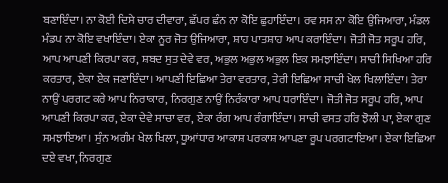ਬਣਾਇੰਦਾ। ਨਾ ਕੋਈ ਦਿਸੇ ਚਾਰ ਦੀਵਾਰਾ, ਛੱਪਰ ਛੰਨ ਨਾ ਕੋਇ ਛੁਹਾਇੰਦਾ। ਰਵ ਸਸ ਨਾ ਕੋਇ ਉਜਿਆਰਾ, ਮੰਡਲ ਮੰਡਪ ਨਾ ਕੋਇ ਵਖਾਇੰਦਾ। ਏਕਾ ਨੂਰ ਜੋਤ ਉਜਿਆਰਾ, ਸ਼ਾਹ ਪਾਤਸ਼ਾਹ ਆਪ ਕਰਾਇੰਦਾ। ਜੋਤੀ ਜੋਤ ਸਰੂਪ ਹਰਿ, ਆਪ ਆਪਣੀ ਕਿਰਪਾ ਕਰ, ਸ਼ਬਦ ਸੁਤ ਦੇਵੇ ਵਰ, ਅਭੁਲ ਅਭੁਲ ਅਭੁਲ ਇਕ ਸਮਝਾਇੰਦਾ। ਸਾਚੀ ਸਿਖਿਆ ਹਰਿ ਕਰਤਾਰ, ਏਕਾ ਏਕ ਜਣਾਇੰਦਾ। ਆਪਣੀ ਇਛਿਆ ਤੇਰਾ ਵਰਤਾਰ, ਤੇਰੀ ਇਛਿਆ ਸਾਚੀ ਖੇਲ ਖਿਲਾਇੰਦਾ। ਤੇਰਾ ਨਾਉਂ ਪਰਗਟ ਕਰੇ ਆਪ ਨਿਰਾਕਾਰ, ਨਿਰਗੁਣ ਨਾਉਂ ਨਿਰੰਕਾਰਾ ਆਪ ਧਰਾਇੰਦਾ। ਜੋਤੀ ਜੋਤ ਸਰੂਪ ਹਰਿ, ਆਪ ਆਪਣੀ ਕਿਰਪਾ ਕਰ, ਏਕਾ ਦੇਵੇ ਸਾਚਾ ਵਰ, ਏਕਾ ਰੰਗ ਆਪ ਰੰਗਾਇੰਦਾ। ਸਾਚੀ ਵਸਤ ਹਰਿ ਝੋਲੀ ਪਾ, ਏਕਾ ਗੁਣ ਸਮਝਾਇਆ। ਸੁੰਨ ਅਗੰਮ ਖੇਲ ਖਿਲਾ, ਧੂਆਂਧਾਰ ਆਕਾਸ਼ ਪਰਕਾਸ਼ ਆਪਣਾ ਰੂਪ ਪਰਗਟਾਇਆ। ਏਕਾ ਇਛਿਆ ਦਏ ਵਖਾ, ਨਿਰਗੁਣ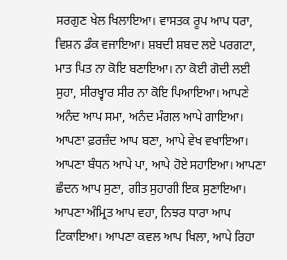ਸਰਗੁਣ ਖੇਲ ਖਿਲਾਇਆ। ਵਾਸਤਕ ਰੂਪ ਆਪ ਧਰਾ, ਵਿਸ਼ਨ ਡੰਕ ਵਜਾਇਆ। ਸ਼ਬਦੀ ਸ਼ਬਦ ਲਏ ਪਰਗਟਾ, ਮਾਤ ਪਿਤ ਨਾ ਕੋਇ ਬਣਾਇਆ। ਨਾ ਕੋਈ ਗੋਦੀ ਲਈ ਸੁਹਾ, ਸੀਰਖ਼੍ਵਾਰ ਸੀਰ ਨਾ ਕੋਇ ਪਿਆਇਆ। ਆਪਣੇ ਅਨੰਦ ਆਪ ਸਮਾ, ਅਨੰਦ ਮੰਗਲ ਆਪੇ ਗਾਇਆ। ਆਪਣਾ ਫ਼ਰਜ਼ੰਦ ਆਪ ਬਣਾ, ਆਪੇ ਵੇਖ ਵਖਾਇਆ। ਆਪਣਾ ਬੰਧਨ ਆਪੇ ਪਾ, ਆਪੇ ਹੋਏ ਸਹਾਇਆ। ਆਪਣਾ ਛੰਦਨ ਆਪ ਸੁਣਾ, ਗੀਤ ਸੁਹਾਗੀ ਇਕ ਸੁਣਾਇਆ। ਆਪਣਾ ਅੰਮ੍ਰਿਤ ਆਪ ਵਹਾ, ਨਿਝਰ ਧਾਰਾ ਆਪ ਟਿਕਾਇਆ। ਆਪਣਾ ਕਵਲ ਆਪ ਖਿਲਾ, ਆਪੇ ਰਿਹਾ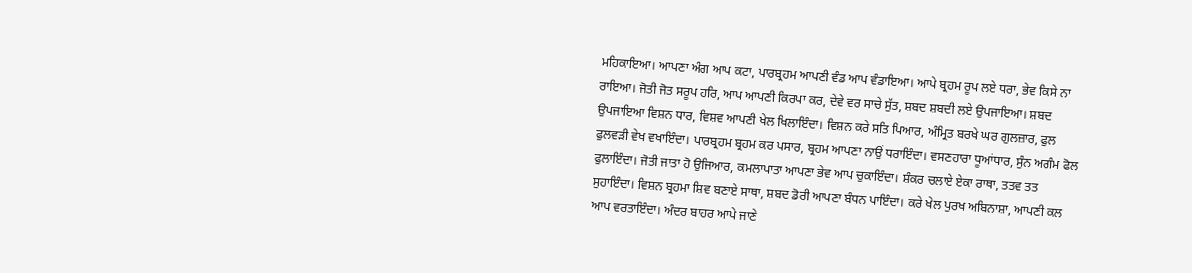ਮਹਿਕਾਇਆ। ਆਪਣਾ ਅੰਗ ਆਪ ਕਟਾ, ਪਾਰਬ੍ਰਹਮ ਆਪਣੀ ਵੰਡ ਆਪ ਵੰਡਾਇਆ। ਆਪੇ ਬ੍ਰਹਮ ਰੂਪ ਲਏ ਧਰਾ, ਭੇਵ ਕਿਸੇ ਨਾ ਰਾਇਆ। ਜੋਤੀ ਜੋਤ ਸਰੂਪ ਹਰਿ, ਆਪ ਆਪਣੀ ਕਿਰਪਾ ਕਰ, ਦੇਵੇ ਵਰ ਸਾਚੇ ਸੁੱਤ, ਸ਼ਬਦ ਸ਼ਬਦੀ ਲਏ ਉਪਜਾਇਆ। ਸ਼ਬਦ ਉਪਜਾਇਆ ਵਿਸ਼ਨ ਧਾਰ, ਵਿਸ਼ਵ ਆਪਣੀ ਖੇਲ ਖਿਲਾਇੰਦਾ। ਵਿਸ਼ਨ ਕਰੇ ਸਤਿ ਪਿਆਰ, ਅੰਮ੍ਰਿਤ ਬਰਖੇ ਘਰ ਗੁਲਜ਼ਾਰ, ਫੁਲ ਫੁਲਵੜੀ ਵੇਖ ਵਖਾਇੰਦਾ। ਪਾਰਬ੍ਰਹਮ ਬ੍ਰਹਮ ਕਰ ਪਸਾਰ, ਬ੍ਰਹਮ ਆਪਣਾ ਨਾਉਂ ਧਰਾਇੰਦਾ। ਵਸਣਹਾਰਾ ਧੂਆਂਧਾਰ, ਸੁੰਨ ਅਗੰਮ ਫੋਲ ਫੁਲਾਇੰਦਾ। ਜੋਤੀ ਜਾਤਾ ਹੋ ਉਜਿਆਰ, ਕਮਲਾਪਾਤਾ ਆਪਣਾ ਭੇਵ ਆਪ ਚੁਕਾਇੰਦਾ। ਸ਼ੰਕਰ ਚਲਾਏ ਏਕਾ ਰਾਥਾ, ਤਤਵ ਤਤ ਸੁਹਾਇੰਦਾ। ਵਿਸ਼ਨ ਬ੍ਰਹਮਾ ਸ਼ਿਵ ਬਣਾਏ ਸਾਥਾ, ਸ਼ਬਦ ਡੋਰੀ ਆਪਣਾ ਬੰਧਨ ਪਾਇੰਦਾ। ਕਰੇ ਖੇਲ ਪੁਰਖ ਅਬਿਨਾਸ਼ਾ, ਆਪਣੀ ਕਲ ਆਪ ਵਰਤਾਇੰਦਾ। ਅੰਦਰ ਬਾਹਰ ਆਪੇ ਜਾਣੇ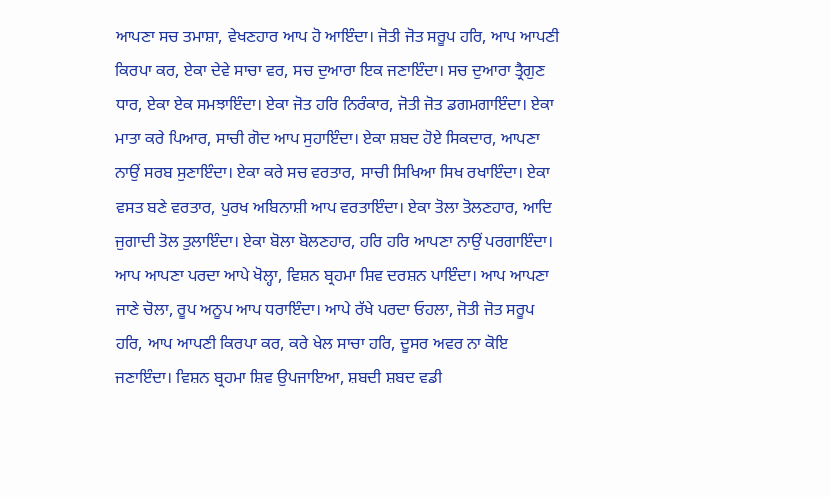ਆਪਣਾ ਸਚ ਤਮਾਸ਼ਾ, ਵੇਖਣਹਾਰ ਆਪ ਹੋ ਆਇੰਦਾ। ਜੋਤੀ ਜੋਤ ਸਰੂਪ ਹਰਿ, ਆਪ ਆਪਣੀ ਕਿਰਪਾ ਕਰ, ਏਕਾ ਦੇਵੇ ਸਾਚਾ ਵਰ, ਸਚ ਦੁਆਰਾ ਇਕ ਜਣਾਇੰਦਾ। ਸਚ ਦੁਆਰਾ ਤ੍ਰੈਗੁਣ ਧਾਰ, ਏਕਾ ਏਕ ਸਮਝਾਇੰਦਾ। ਏਕਾ ਜੋਤ ਹਰਿ ਨਿਰੰਕਾਰ, ਜੋਤੀ ਜੋਤ ਡਗਮਗਾਇੰਦਾ। ਏਕਾ ਮਾਤਾ ਕਰੇ ਪਿਆਰ, ਸਾਚੀ ਗੋਦ ਆਪ ਸੁਹਾਇੰਦਾ। ਏਕਾ ਸ਼ਬਦ ਹੋਏ ਸਿਕਦਾਰ, ਆਪਣਾ ਨਾਉਂ ਸਰਬ ਸੁਣਾਇੰਦਾ। ਏਕਾ ਕਰੇ ਸਚ ਵਰਤਾਰ, ਸਾਚੀ ਸਿਖਿਆ ਸਿਖ ਰਖਾਇੰਦਾ। ਏਕਾ ਵਸਤ ਬਣੇ ਵਰਤਾਰ, ਪੁਰਖ ਅਬਿਨਾਸ਼ੀ ਆਪ ਵਰਤਾਇੰਦਾ। ਏਕਾ ਤੋਲਾ ਤੋਲਣਹਾਰ, ਆਦਿ ਜੁਗਾਦੀ ਤੋਲ ਤੁਲਾਇੰਦਾ। ਏਕਾ ਬੋਲਾ ਬੋਲਣਹਾਰ, ਹਰਿ ਹਰਿ ਆਪਣਾ ਨਾਉਂ ਪਰਗਾਇੰਦਾ। ਆਪ ਆਪਣਾ ਪਰਦਾ ਆਪੇ ਖੋਲ੍ਹਾ, ਵਿਸ਼ਨ ਬ੍ਰਹਮਾ ਸ਼ਿਵ ਦਰਸ਼ਨ ਪਾਇੰਦਾ। ਆਪ ਆਪਣਾ ਜਾਣੇ ਚੋਲਾ, ਰੂਪ ਅਨੂਪ ਆਪ ਧਰਾਇੰਦਾ। ਆਪੇ ਰੱਖੇ ਪਰਦਾ ਓਹਲਾ, ਜੋਤੀ ਜੋਤ ਸਰੂਪ ਹਰਿ, ਆਪ ਆਪਣੀ ਕਿਰਪਾ ਕਰ, ਕਰੇ ਖੇਲ ਸਾਚਾ ਹਰਿ, ਦੂਸਰ ਅਵਰ ਨਾ ਕੋਇ ਜਣਾਇੰਦਾ। ਵਿਸ਼ਨ ਬ੍ਰਹਮਾ ਸ਼ਿਵ ਉਪਜਾਇਆ, ਸ਼ਬਦੀ ਸ਼ਬਦ ਵਡੀ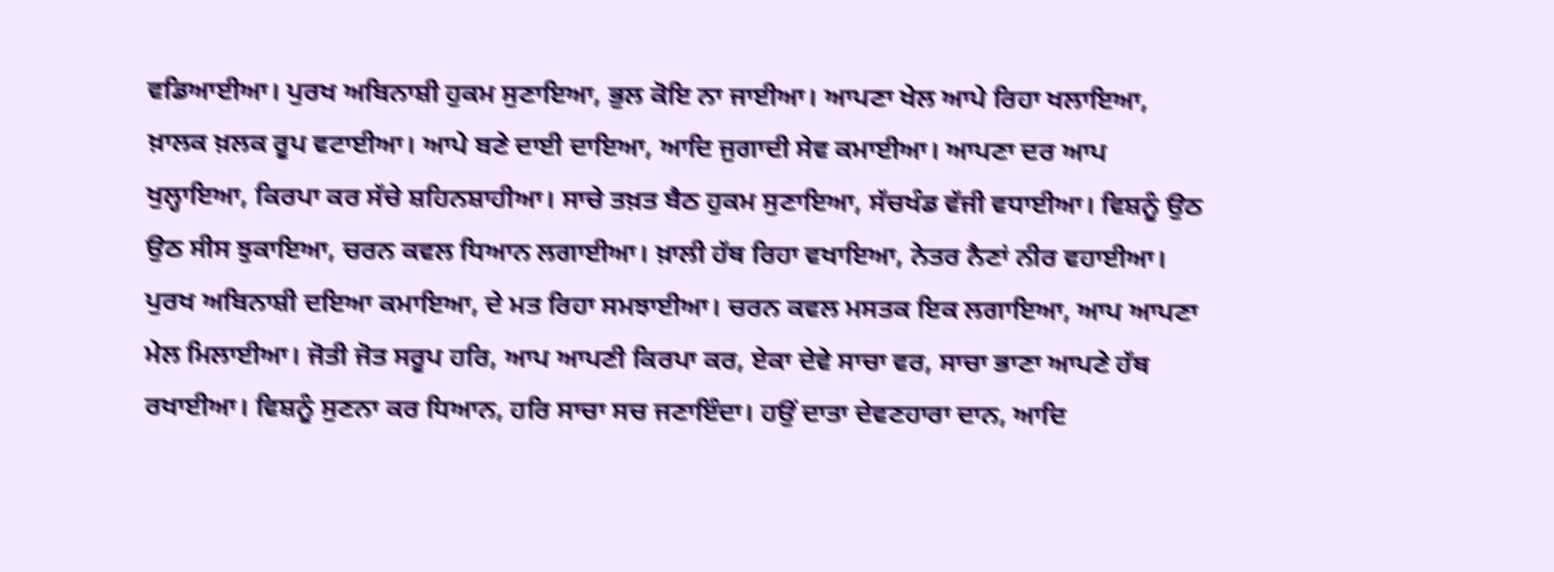ਵਡਿਆਈਆ। ਪੁਰਖ ਅਬਿਨਾਸ਼ੀ ਹੁਕਮ ਸੁਣਾਇਆ, ਭੁਲ ਕੋਇ ਨਾ ਜਾਈਆ। ਆਪਣਾ ਖੇਲ ਆਪੇ ਰਿਹਾ ਖਲਾਇਆ, ਖ਼ਾਲਕ ਖ਼ਲਕ ਰੂਪ ਵਟਾਈਆ। ਆਪੇ ਬਣੇ ਦਾਈ ਦਾਇਆ, ਆਦਿ ਜੁਗਾਦੀ ਸੇਵ ਕਮਾਈਆ। ਆਪਣਾ ਦਰ ਆਪ ਖੁਲ੍ਹਾਇਆ, ਕਿਰਪਾ ਕਰ ਸੱਚੇ ਸ਼ਹਿਨਸ਼ਾਹੀਆ। ਸਾਚੇ ਤਖ਼ਤ ਬੈਠ ਹੁਕਮ ਸੁਣਾਇਆ, ਸੱਚਖੰਡ ਵੱਜੀ ਵਧਾਈਆ। ਵਿਸ਼ਨੂੰ ਉਠ ਉਠ ਸੀਸ ਝੁਕਾਇਆ, ਚਰਨ ਕਵਲ ਧਿਆਨ ਲਗਾਈਆ। ਖ਼ਾਲੀ ਹੱਥ ਰਿਹਾ ਵਖਾਇਆ, ਨੇਤਰ ਨੈਣਾਂ ਨੀਰ ਵਹਾਈਆ। ਪੁਰਖ ਅਬਿਨਾਸ਼ੀ ਦਇਆ ਕਮਾਇਆ, ਦੇ ਮਤ ਰਿਹਾ ਸਮਝਾਈਆ। ਚਰਨ ਕਵਲ ਮਸਤਕ ਇਕ ਲਗਾਇਆ, ਆਪ ਆਪਣਾ ਮੇਲ ਮਿਲਾਈਆ। ਜੋਤੀ ਜੋਤ ਸਰੂਪ ਹਰਿ, ਆਪ ਆਪਣੀ ਕਿਰਪਾ ਕਰ, ਏਕਾ ਦੇਵੇ ਸਾਚਾ ਵਰ, ਸਾਚਾ ਭਾਣਾ ਆਪਣੇ ਹੱਥ ਰਖਾਈਆ। ਵਿਸ਼ਨੂੰ ਸੁਣਨਾ ਕਰ ਧਿਆਨ, ਹਰਿ ਸਾਚਾ ਸਚ ਜਣਾਇੰਦਾ। ਹਉਂ ਦਾਤਾ ਦੇਵਣਹਾਰਾ ਦਾਨ, ਆਦਿ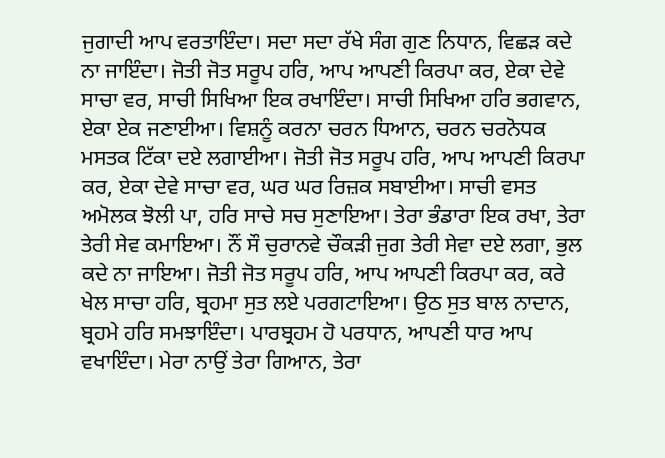ਜੁਗਾਦੀ ਆਪ ਵਰਤਾਇੰਦਾ। ਸਦਾ ਸਦਾ ਰੱਖੇ ਸੰਗ ਗੁਣ ਨਿਧਾਨ, ਵਿਛੜ ਕਦੇ ਨਾ ਜਾਇੰਦਾ। ਜੋਤੀ ਜੋਤ ਸਰੂਪ ਹਰਿ, ਆਪ ਆਪਣੀ ਕਿਰਪਾ ਕਰ, ਏਕਾ ਦੇਵੇ ਸਾਚਾ ਵਰ, ਸਾਚੀ ਸਿਖਿਆ ਇਕ ਰਖਾਇੰਦਾ। ਸਾਚੀ ਸਿਖਿਆ ਹਰਿ ਭਗਵਾਨ, ਏਕਾ ਏਕ ਜਣਾਈਆ। ਵਿਸ਼ਨੂੰ ਕਰਨਾ ਚਰਨ ਧਿਆਨ, ਚਰਨ ਚਰਨੋਧਕ ਮਸਤਕ ਟਿੱਕਾ ਦਏ ਲਗਾਈਆ। ਜੋਤੀ ਜੋਤ ਸਰੂਪ ਹਰਿ, ਆਪ ਆਪਣੀ ਕਿਰਪਾ ਕਰ, ਏਕਾ ਦੇਵੇ ਸਾਚਾ ਵਰ, ਘਰ ਘਰ ਰਿਜ਼ਕ ਸਬਾਈਆ। ਸਾਚੀ ਵਸਤ ਅਮੋਲਕ ਝੋਲੀ ਪਾ, ਹਰਿ ਸਾਚੇ ਸਚ ਸੁਣਾਇਆ। ਤੇਰਾ ਭੰਡਾਰਾ ਇਕ ਰਖਾ, ਤੇਰਾ ਤੇਰੀ ਸੇਵ ਕਮਾਇਆ। ਨੌਂ ਸੌ ਚੁਰਾਨਵੇ ਚੌਕੜੀ ਜੁਗ ਤੇਰੀ ਸੇਵਾ ਦਏ ਲਗਾ, ਭੁਲ ਕਦੇ ਨਾ ਜਾਇਆ। ਜੋਤੀ ਜੋਤ ਸਰੂਪ ਹਰਿ, ਆਪ ਆਪਣੀ ਕਿਰਪਾ ਕਰ, ਕਰੇ ਖੇਲ ਸਾਚਾ ਹਰਿ, ਬ੍ਰਹਮਾ ਸੁਤ ਲਏ ਪਰਗਟਾਇਆ। ਉਠ ਸੁਤ ਬਾਲ ਨਾਦਾਨ, ਬ੍ਰਹਮੇ ਹਰਿ ਸਮਝਾਇੰਦਾ। ਪਾਰਬ੍ਰਹਮ ਹੋ ਪਰਧਾਨ, ਆਪਣੀ ਧਾਰ ਆਪ ਵਖਾਇੰਦਾ। ਮੇਰਾ ਨਾਉਂ ਤੇਰਾ ਗਿਆਨ, ਤੇਰਾ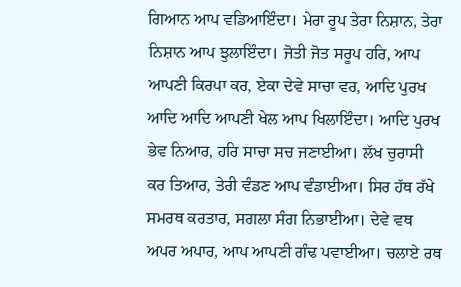ਗਿਆਨ ਆਪ ਵਡਿਆਇੰਦਾ। ਮੇਰਾ ਰੂਪ ਤੇਰਾ ਨਿਸ਼ਾਨ, ਤੇਰਾ ਨਿਸ਼ਾਨ ਆਪ ਝੁਲਾਇੰਦਾ। ਜੋਤੀ ਜੋਤ ਸਰੂਪ ਹਰਿ, ਆਪ ਆਪਣੀ ਕਿਰਪਾ ਕਰ, ਏਕਾ ਦੇਵੇ ਸਾਚਾ ਵਰ, ਆਦਿ ਪੁਰਖ ਆਦਿ ਆਦਿ ਆਪਣੀ ਖੇਲ ਆਪ ਖਿਲਾਇੰਦਾ। ਆਦਿ ਪੁਰਖ ਭੇਵ ਨਿਆਰ, ਹਰਿ ਸਾਚਾ ਸਚ ਜਣਾਈਆ। ਲੱਖ ਚੁਰਾਸੀ ਕਰ ਤਿਆਰ, ਤੇਰੀ ਵੰਡਣ ਆਪ ਵੰਡਾਈਆ। ਸਿਰ ਹੱਥ ਰੱਖੇ ਸਮਰਥ ਕਰਤਾਰ, ਸਗਲਾ ਸੰਗ ਨਿਭਾਈਆ। ਦੇਵੇ ਵਥ ਅਪਰ ਅਪਾਰ, ਆਪ ਆਪਣੀ ਗੰਢ ਪਵਾਈਆ। ਚਲਾਏ ਰਥ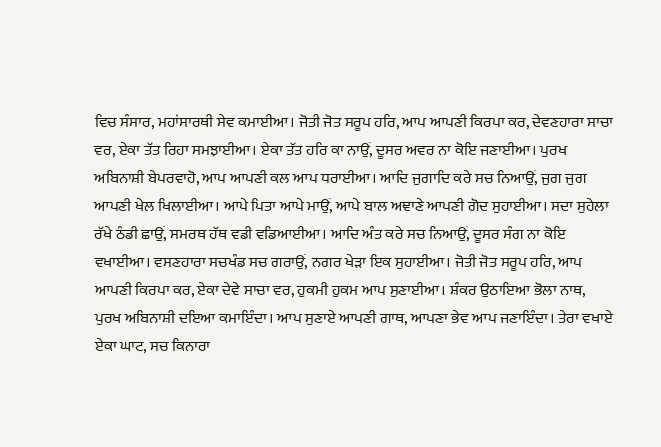ਵਿਚ ਸੰਸਾਰ, ਮਹਾਂਸਾਰਥੀ ਸੇਵ ਕਮਾਈਆ। ਜੋਤੀ ਜੋਤ ਸਰੂਪ ਹਰਿ, ਆਪ ਆਪਣੀ ਕਿਰਪਾ ਕਰ, ਦੇਵਣਹਾਰਾ ਸਾਚਾ ਵਰ, ਏਕਾ ਤੱਤ ਰਿਹਾ ਸਮਝਾਈਆ। ਏਕਾ ਤੱਤ ਹਰਿ ਕਾ ਨਾਉਂ, ਦੂਸਰ ਅਵਰ ਨਾ ਕੋਇ ਜਣਾਈਆ। ਪੁਰਖ ਅਬਿਨਾਸ਼ੀ ਬੇਪਰਵਾਹੋ, ਆਪ ਆਪਣੀ ਕਲ ਆਪ ਧਰਾਈਆ। ਆਦਿ ਜੁਗਾਦਿ ਕਰੇ ਸਚ ਨਿਆਉਂ, ਜੁਗ ਜੁਗ ਆਪਣੀ ਖੇਲ ਖਿਲਾਈਆ। ਆਪੇ ਪਿਤਾ ਆਪੇ ਮਾਉਂ, ਆਪੇ ਬਾਲ ਅਞਾਣੇ ਆਪਣੀ ਗੋਦ ਸੁਹਾਈਆ। ਸਦਾ ਸੁਹੇਲਾ ਰੱਖੇ ਠੰਡੀ ਛਾਉਂ, ਸਮਰਥ ਹੱਥ ਵਡੀ ਵਡਿਆਈਆ। ਆਦਿ ਅੰਤ ਕਰੇ ਸਚ ਨਿਆਉਂ, ਦੂਸਰ ਸੰਗ ਨਾ ਕੋਇ ਵਖਾਈਆ। ਵਸਣਹਾਰਾ ਸਚਖੰਡ ਸਚ ਗਰਾਉਂ, ਨਗਰ ਖੇੜਾ ਇਕ ਸੁਹਾਈਆ। ਜੋਤੀ ਜੋਤ ਸਰੂਪ ਹਰਿ, ਆਪ ਆਪਣੀ ਕਿਰਪਾ ਕਰ, ਏਕਾ ਦੇਵੇ ਸਾਚਾ ਵਰ, ਹੁਕਮੀ ਹੁਕਮ ਆਪ ਸੁਣਾਈਆ। ਸ਼ੰਕਰ ਉਠਾਇਆ ਭੋਲਾ ਨਾਥ, ਪੁਰਖ ਅਬਿਨਾਸ਼ੀ ਦਇਆ ਕਮਾਇੰਦਾ। ਆਪ ਸੁਣਾਏ ਆਪਣੀ ਗਾਥ, ਆਪਣਾ ਭੇਵ ਆਪ ਜਣਾਇੰਦਾ। ਤੇਰਾ ਵਖਾਏ ਏਕਾ ਘਾਟ, ਸਚ ਕਿਨਾਰਾ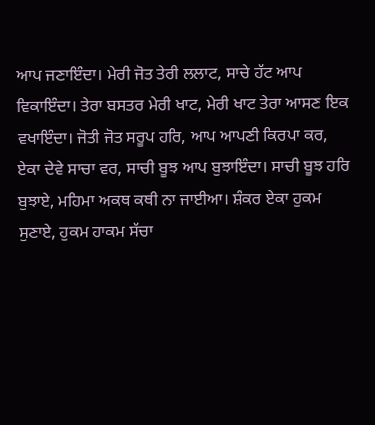ਆਪ ਜਣਾਇੰਦਾ। ਮੇਰੀ ਜੋਤ ਤੇਰੀ ਲਲਾਟ, ਸਾਚੇ ਹੱਟ ਆਪ ਵਿਕਾਇੰਦਾ। ਤੇਰਾ ਬਸਤਰ ਮੇਰੀ ਖਾਟ, ਮੇਰੀ ਖਾਟ ਤੇਰਾ ਆਸਣ ਇਕ ਵਖਾਇੰਦਾ। ਜੋਤੀ ਜੋਤ ਸਰੂਪ ਹਰਿ, ਆਪ ਆਪਣੀ ਕਿਰਪਾ ਕਰ, ਏਕਾ ਦੇਵੇ ਸਾਚਾ ਵਰ, ਸਾਚੀ ਬੂਝ ਆਪ ਬੁਝਾਇੰਦਾ। ਸਾਚੀ ਬੂਝ ਹਰਿ ਬੁਝਾਏ, ਮਹਿਮਾ ਅਕਥ ਕਥੀ ਨਾ ਜਾਈਆ। ਸ਼ੰਕਰ ਏਕਾ ਹੁਕਮ ਸੁਣਾਏ, ਹੁਕਮ ਹਾਕਮ ਸੱਚਾ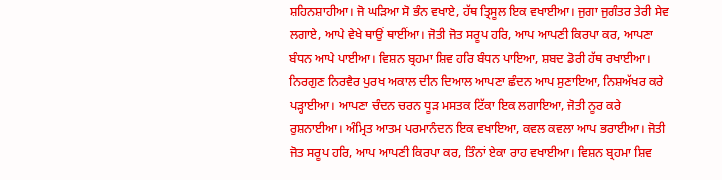ਸ਼ਹਿਨਸ਼ਾਹੀਆ। ਜੋ ਘੜਿਆ ਸੋ ਭੰਨ ਵਖਾਏ, ਹੱਥ ਤ੍ਰਿਸੂਲ ਇਕ ਵਖਾਈਆ। ਜੁਗਾ ਜੁਗੰਤਰ ਤੇਰੀ ਸੇਵ ਲਗਾਏ, ਆਪੇ ਵੇਖੇ ਥਾਉਂ ਥਾਈਂਆ। ਜੋਤੀ ਜੋਤ ਸਰੂਪ ਹਰਿ, ਆਪ ਆਪਣੀ ਕਿਰਪਾ ਕਰ, ਆਪਣਾ ਬੰਧਨ ਆਪੇ ਪਾਈਆ। ਵਿਸ਼ਨ ਬ੍ਰਹਮਾ ਸ਼ਿਵ ਹਰਿ ਬੰਧਨ ਪਾਇਆ, ਸ਼ਬਦ ਡੋਰੀ ਹੱਥ ਰਖਾਈਆ। ਨਿਰਗੁਣ ਨਿਰਵੈਰ ਪੁਰਖ ਅਕਾਲ ਦੀਨ ਦਿਆਲ ਆਪਣਾ ਛੰਦਨ ਆਪ ਸੁਣਾਇਆ, ਨਿਸ਼ਅੱਖਰ ਕਰੇ ਪੜ੍ਹਾਈਆ। ਆਪਣਾ ਚੰਦਨ ਚਰਨ ਧੂੜ ਮਸਤਕ ਟਿੱਕਾ ਇਕ ਲਗਾਇਆ, ਜੋਤੀ ਨੂਰ ਕਰੇ ਰੁਸ਼ਨਾਈਆ। ਅੰਮ੍ਰਿਤ ਆਤਮ ਪਰਮਾਨੰਦਨ ਇਕ ਵਖਾਇਆ, ਕਵਲ ਕਵਲਾ ਆਪ ਭਰਾਈਆ। ਜੋਤੀ ਜੋਤ ਸਰੂਪ ਹਰਿ, ਆਪ ਆਪਣੀ ਕਿਰਪਾ ਕਰ, ਤਿੰਨਾਂ ਏਕਾ ਰਾਹ ਵਖਾਈਆ। ਵਿਸ਼ਨ ਬ੍ਰਹਮਾ ਸ਼ਿਵ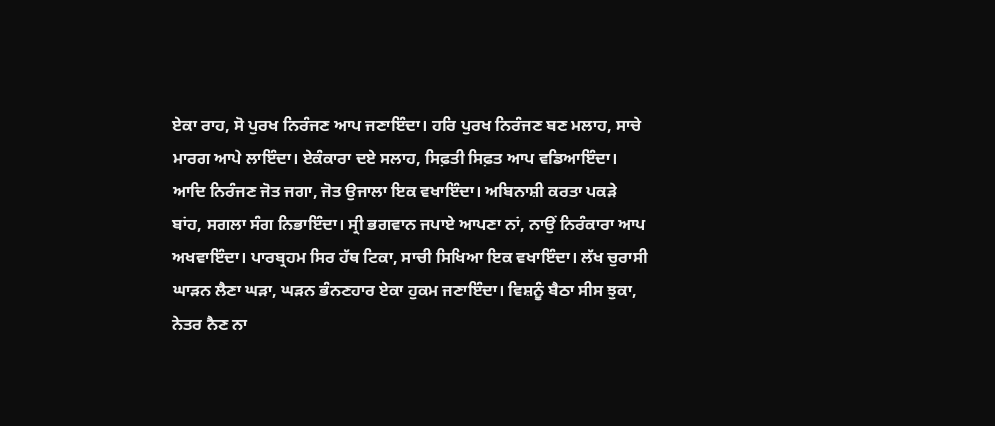ਏਕਾ ਰਾਹ, ਸੋ ਪੁਰਖ ਨਿਰੰਜਣ ਆਪ ਜਣਾਇੰਦਾ। ਹਰਿ ਪੁਰਖ ਨਿਰੰਜਣ ਬਣ ਮਲਾਹ, ਸਾਚੇ ਮਾਰਗ ਆਪੇ ਲਾਇੰਦਾ। ਏਕੰਕਾਰਾ ਦਏ ਸਲਾਹ, ਸਿਫ਼ਤੀ ਸਿਫ਼ਤ ਆਪ ਵਡਿਆਇੰਦਾ। ਆਦਿ ਨਿਰੰਜਣ ਜੋਤ ਜਗਾ, ਜੋਤ ਉਜਾਲਾ ਇਕ ਵਖਾਇੰਦਾ। ਅਬਿਨਾਸ਼ੀ ਕਰਤਾ ਪਕੜੇ ਬਾਂਹ, ਸਗਲਾ ਸੰਗ ਨਿਭਾਇੰਦਾ। ਸ੍ਰੀ ਭਗਵਾਨ ਜਪਾਏ ਆਪਣਾ ਨਾਂ, ਨਾਉਂ ਨਿਰੰਕਾਰਾ ਆਪ ਅਖਵਾਇੰਦਾ। ਪਾਰਬ੍ਰਹਮ ਸਿਰ ਹੱਥ ਟਿਕਾ, ਸਾਚੀ ਸਿਖਿਆ ਇਕ ਵਖਾਇੰਦਾ। ਲੱਖ ਚੁਰਾਸੀ ਘਾੜਨ ਲੈਣਾ ਘੜਾ, ਘੜਨ ਭੰਨਣਹਾਰ ਏਕਾ ਹੁਕਮ ਜਣਾਇੰਦਾ। ਵਿਸ਼ਨੂੰ ਬੈਠਾ ਸੀਸ ਝੁਕਾ, ਨੇਤਰ ਨੈਣ ਨਾ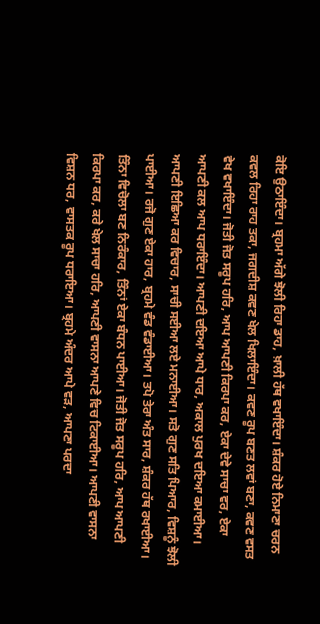ਕੋਇ ਉਠਾਇੰਦਾ। ਬ੍ਰਹਮਾ ਅੱਗੇ ਝੋਲੀ ਰਿਹਾ ਡਾਹ, ਖ਼ਾਲੀ ਹੱਥ ਵਖਾਇੰਦਾ। ਸ਼ੰਕਰ ਹੋਏ ਨਿਮਾਣਾ ਚਰਨ ਕਵਲ ਰਿਹਾ ਰਾਹ ਤਕਾ, ਜਗਦੀਸ਼ ਕਵਣ ਖੇਲ ਖਿਲਾਇੰਦਾ। ਕਵਣ ਰੂਪ ਬਣਤ ਲਵਾਂ ਬਣਾ, ਕਵਣ ਵਸਤ ਵੇਖ ਵਖਾਇੰਦਾ। ਜੋਤੀ ਜੋਤ ਸਰੂਪ ਹਰਿ, ਆਪ ਆਪਣੀ ਕਿਰਪਾ ਕਰ, ਏਕਾ ਦੇਵੇ ਸਾਚਾ ਵਰ, ਏਕਾ ਆਪਣੀ ਕਲ ਆਪ ਧਰਾਇੰਦਾ। ਆਪਣੀ ਦਇਆ ਆਪੇ ਧਾਰ, ਅਕਾਲ ਪੁਰਖ ਦਇਆ ਕਮਾਈਆ। ਆਪਣੀ ਇਛਿਆ ਕਰ ਵਿਚਾਰ, ਸਾਚੀ ਸਈਆ ਲਏ ਮਨਾਈਆ। ਸਤੋ ਗੁਣ ਸਤਿ ਪਿਆਰ, ਵਿਸ਼ਨੂੰ ਝੋਲੀ ਪਾਈਆ। ਰਜੋ ਗੁਣ ਏਕਾ ਹਾਰ, ਬ੍ਰਹਮੇ ਵੰਡ ਵੰਡਾਈਆ। ਤਪੋ ਤੇਰਾ ਅੰਤ ਸਾਰ, ਸ਼ੰਕਰ ਹੱਥ ਰਖਾਈਆ। ਤਿੰਨਾ ਵਿਚੋਲਾ ਬਣ ਨਿਰੰਕਾਰ, ਤਿੰਨਾਂ ਏਕਾ ਬੰਧਨ ਪਾਈਆ। ਜੋਤੀ ਜੋਤ ਸਰੂਪ ਹਰਿ, ਆਪ ਆਪਣੀ ਕਿਰਪਾ ਕਰ, ਕਰੇ ਖੇਲ ਸਾਚਾ ਹਰਿ, ਆਪਣੀ ਵਾਸਨਾ ਆਪਣੇ ਵਿਚ ਟਿਕਾਈਆ। ਆਪਣੀ ਵਾਸਨਾ ਵਿਸ਼ਨ ਧਰ, ਵਾਸਤਕ ਰੂਪ ਧਰਾਇਆ। ਬ੍ਰਹਮੇ ਅੰਦਰ ਆਪੇ ਵੜ, ਆਪਣਾ ਪਰਦਾ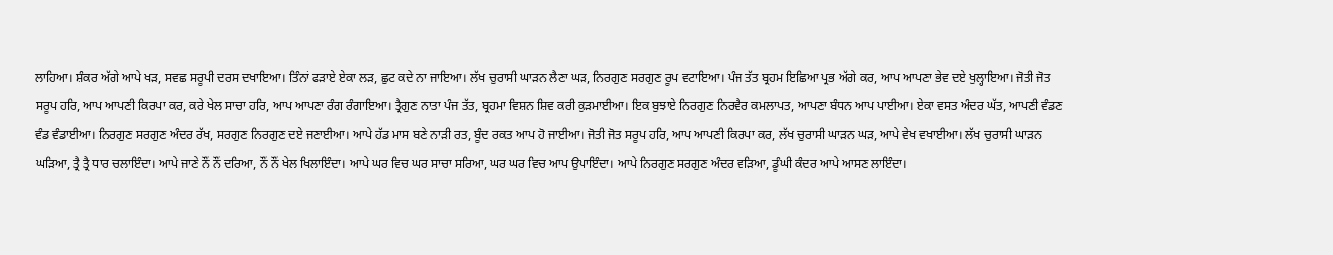ਲਾਹਿਆ। ਸ਼ੰਕਰ ਅੱਗੇ ਆਪੇ ਖੜ, ਸਵਛ ਸਰੂਪੀ ਦਰਸ ਦਖਾਇਆ। ਤਿੰਨਾਂ ਫੜਾਏ ਏਕਾ ਲੜ, ਛੁਟ ਕਦੇ ਨਾ ਜਾਇਆ। ਲੱਖ ਚੁਰਾਸੀ ਘਾੜਨ ਲੈਣਾ ਘੜ, ਨਿਰਗੁਣ ਸਰਗੁਣ ਰੂਪ ਵਟਾਇਆ। ਪੰਜ ਤੱਤ ਬ੍ਰਹਮ ਇਛਿਆ ਪ੍ਰਭ ਅੱਗੇ ਕਰ, ਆਪ ਆਪਣਾ ਭੇਵ ਦਏ ਖੁਲ੍ਹਾਇਆ। ਜੋਤੀ ਜੋਤ ਸਰੂਪ ਹਰਿ, ਆਪ ਆਪਣੀ ਕਿਰਪਾ ਕਰ, ਕਰੇ ਖੇਲ ਸਾਚਾ ਹਰਿ, ਆਪ ਆਪਣਾ ਰੰਗ ਰੰਗਾਇਆ। ਤ੍ਰੈਗੁਣ ਨਾਤਾ ਪੰਜ ਤੱਤ, ਬ੍ਰਹਮਾ ਵਿਸ਼ਨ ਸ਼ਿਵ ਕਰੀ ਕੁੜਮਾਈਆ। ਇਕ ਬੁਝਾਏ ਨਿਰਗੁਣ ਨਿਰਵੈਰ ਕਮਲਾਪਤ, ਆਪਣਾ ਬੰਧਨ ਆਪ ਪਾਈਆ। ਏਕਾ ਵਸਤ ਅੰਦਰ ਘੱਤ, ਆਪਣੀ ਵੰਡਣ ਵੰਡ ਵੰਡਾਈਆ। ਨਿਰਗੁਣ ਸਰਗੁਣ ਅੰਦਰ ਰੱਖ, ਸਰਗੁਣ ਨਿਰਗੁਣ ਦਏ ਜਣਾਈਆ। ਆਪੇ ਹੱਡ ਮਾਸ ਬਣੇ ਨਾੜੀ ਰਤ, ਬੂੰਦ ਰਕਤ ਆਪ ਹੋ ਜਾਈਆ। ਜੋਤੀ ਜੋਤ ਸਰੂਪ ਹਰਿ, ਆਪ ਆਪਣੀ ਕਿਰਪਾ ਕਰ, ਲੱਖ ਚੁਰਾਸੀ ਘਾੜਨ ਘੜ, ਆਪੇ ਵੇਖ ਵਖਾਈਆ। ਲੱਖ ਚੁਰਾਸੀ ਘਾੜਨ ਘੜਿਆ, ਤ੍ਰੈ ਤ੍ਰੈ ਧਾਰ ਚਲਾਇੰਦਾ। ਆਪੇ ਜਾਣੇ ਨੌਂ ਨੌਂ ਦਰਿਆ, ਨੌਂ ਨੌਂ ਖੇਲ ਖਿਲਾਇੰਦਾ। ਆਪੇ ਘਰ ਵਿਚ ਘਰ ਸਾਚਾ ਸਰਿਆ, ਘਰ ਘਰ ਵਿਚ ਆਪ ਉਪਾਇੰਦਾ। ਆਪੇ ਨਿਰਗੁਣ ਸਰਗੁਣ ਅੰਦਰ ਵੜਿਆ, ਡੂੰਘੀ ਕੰਦਰ ਆਪੇ ਆਸਣ ਲਾਇੰਦਾ।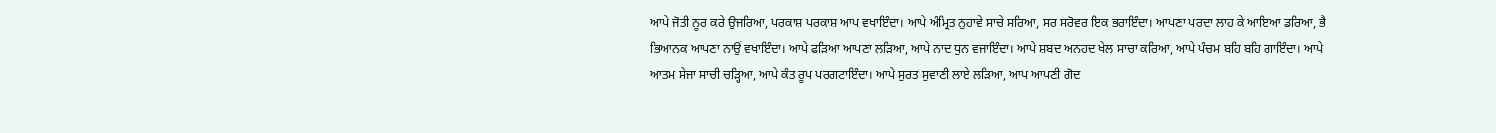ਆਪੇ ਜੋਤੀ ਨੂਰ ਕਰੇ ਉਜਰਿਆ, ਪਰਕਾਸ਼ ਪਰਕਾਸ਼ ਆਪ ਵਖਾਇੰਦਾ। ਆਪੇ ਅੰਮ੍ਰਿਤ ਨੁਹਾਵੇ ਸਾਚੇ ਸਰਿਆ, ਸਰ ਸਰੋਵਰ ਇਕ ਭਰਾਇੰਦਾ। ਆਪਣਾ ਪਰਦਾ ਲਾਹ ਕੇ ਆਇਆ ਡਰਿਆ, ਭੈ ਭਿਆਨਕ ਆਪਣਾ ਨਾਉਂ ਵਖਾਇੰਦਾ। ਆਪੇ ਫੜਿਆ ਆਪਣਾ ਲੜਿਆ, ਆਪੇ ਨਾਦ ਧੁਨ ਵਜਾਇੰਦਾ। ਆਪੇ ਸ਼ਬਦ ਅਨਹਦ ਖੇਲ ਸਾਚਾ ਕਰਿਆ, ਆਪੇ ਪੰਚਮ ਬਹਿ ਬਹਿ ਗਾਇੰਦਾ। ਆਪੇ ਆਤਮ ਸੇਜਾ ਸਾਚੀ ਚੜ੍ਹਿਆ, ਆਪੇ ਕੰਤ ਰੂਪ ਪਰਗਟਾਇੰਦਾ। ਆਪੇ ਸੁਰਤ ਸੁਵਾਣੀ ਲਾਏ ਲੜਿਆ, ਆਪ ਆਪਣੀ ਗੋਦ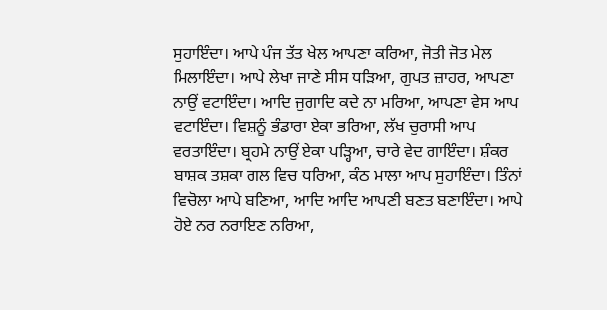ਸੁਹਾਇੰਦਾ। ਆਪੇ ਪੰਜ ਤੱਤ ਖੇਲ ਆਪਣਾ ਕਰਿਆ, ਜੋਤੀ ਜੋਤ ਮੇਲ ਮਿਲਾਇੰਦਾ। ਆਪੇ ਲੇਖਾ ਜਾਣੇ ਸੀਸ ਧੜਿਆ, ਗੁਪਤ ਜ਼ਾਹਰ, ਆਪਣਾ ਨਾਉਂ ਵਟਾਇੰਦਾ। ਆਦਿ ਜੁਗਾਦਿ ਕਦੇ ਨਾ ਮਰਿਆ, ਆਪਣਾ ਵੇਸ ਆਪ ਵਟਾਇੰਦਾ। ਵਿਸ਼ਨੂੰ ਭੰਡਾਰਾ ਏਕਾ ਭਰਿਆ, ਲੱਖ ਚੁਰਾਸੀ ਆਪ ਵਰਤਾਇੰਦਾ। ਬ੍ਰਹਮੇ ਨਾਉਂ ਏਕਾ ਪੜ੍ਹਿਆ, ਚਾਰੇ ਵੇਦ ਗਾਇੰਦਾ। ਸ਼ੰਕਰ ਬਾਸ਼ਕ ਤਸ਼ਕਾ ਗਲ ਵਿਚ ਧਰਿਆ, ਕੰਠ ਮਾਲਾ ਆਪ ਸੁਹਾਇੰਦਾ। ਤਿੰਨਾਂ ਵਿਚੋਲਾ ਆਪੇ ਬਣਿਆ, ਆਦਿ ਆਦਿ ਆਪਣੀ ਬਣਤ ਬਣਾਇੰਦਾ। ਆਪੇ ਹੋਏ ਨਰ ਨਰਾਇਣ ਨਰਿਆ,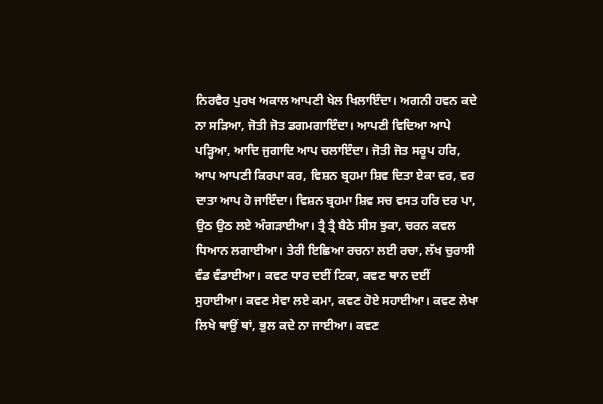ਨਿਰਵੈਰ ਪੁਰਖ ਅਕਾਲ ਆਪਣੀ ਖੇਲ ਖਿਲਾਇੰਦਾ। ਅਗਨੀ ਹਵਨ ਕਦੇ ਨਾ ਸੜਿਆ, ਜੋਤੀ ਜੋਤ ਡਗਮਗਾਇੰਦਾ। ਆਪਣੀ ਵਿਦਿਆ ਆਪੇ ਪੜ੍ਹਿਆ, ਆਦਿ ਜੁਗਾਦਿ ਆਪ ਚਲਾਇੰਦਾ। ਜੋਤੀ ਜੋਤ ਸਰੂਪ ਹਰਿ, ਆਪ ਆਪਣੀ ਕਿਰਪਾ ਕਰ, ਵਿਸ਼ਨ ਬ੍ਰਹਮਾ ਸ਼ਿਵ ਦਿਤਾ ਏਕਾ ਵਰ, ਵਰ ਦਾਤਾ ਆਪ ਹੋ ਜਾਇੰਦਾ। ਵਿਸ਼ਨ ਬ੍ਰਹਮਾ ਸ਼ਿਵ ਸਚ ਵਸਤ ਹਰਿ ਦਰ ਪਾ, ਉਠ ਉਠ ਲਏ ਅੰਗੜਾਈਆ। ਤ੍ਰੈ ਤ੍ਰੈ ਬੈਠੇ ਸੀਸ ਝੁਕਾ, ਚਰਨ ਕਵਲ ਧਿਆਨ ਲਗਾਈਆ। ਤੇਰੀ ਇਛਿਆ ਰਚਨਾ ਲਈ ਰਚਾ, ਲੱਖ ਚੁਰਾਸੀ ਵੰਡ ਵੰਡਾਈਆ। ਕਵਣ ਧਾਰ ਦਈਂ ਟਿਕਾ, ਕਵਣ ਥਾਨ ਦਈਂ ਸੁਹਾਈਆ। ਕਵਣ ਸੇਵਾ ਲਏ ਕਮਾ, ਕਵਣ ਹੋਏ ਸਹਾਈਆ। ਕਵਣ ਲੇਖਾ ਲਿਖੇ ਥਾਉਂ ਥਾਂ, ਭੁਲ ਕਦੇ ਨਾ ਜਾਈਆ। ਕਵਣ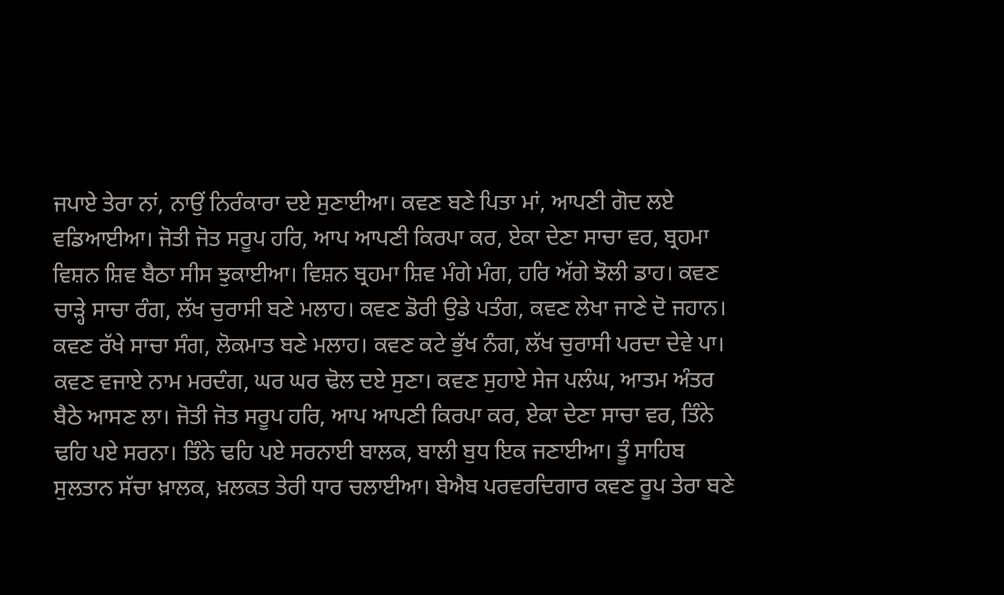ਜਪਾਏ ਤੇਰਾ ਨਾਂ, ਨਾਉਂ ਨਿਰੰਕਾਰਾ ਦਏ ਸੁਣਾਈਆ। ਕਵਣ ਬਣੇ ਪਿਤਾ ਮਾਂ, ਆਪਣੀ ਗੋਦ ਲਏ ਵਡਿਆਈਆ। ਜੋਤੀ ਜੋਤ ਸਰੂਪ ਹਰਿ, ਆਪ ਆਪਣੀ ਕਿਰਪਾ ਕਰ, ਏਕਾ ਦੇਣਾ ਸਾਚਾ ਵਰ, ਬ੍ਰਹਮਾ ਵਿਸ਼ਨ ਸ਼ਿਵ ਬੈਠਾ ਸੀਸ ਝੁਕਾਈਆ। ਵਿਸ਼ਨ ਬ੍ਰਹਮਾ ਸ਼ਿਵ ਮੰਗੇ ਮੰਗ, ਹਰਿ ਅੱਗੇ ਝੋਲੀ ਡਾਹ। ਕਵਣ ਚਾੜ੍ਹੇ ਸਾਚਾ ਰੰਗ, ਲੱਖ ਚੁਰਾਸੀ ਬਣੇ ਮਲਾਹ। ਕਵਣ ਡੋਰੀ ਉਡੇ ਪਤੰਗ, ਕਵਣ ਲੇਖਾ ਜਾਣੇ ਦੋ ਜਹਾਨ। ਕਵਣ ਰੱਖੇ ਸਾਚਾ ਸੰਗ, ਲੋਕਮਾਤ ਬਣੇ ਮਲਾਹ। ਕਵਣ ਕਟੇ ਭੁੱਖ ਨੰਗ, ਲੱਖ ਚੁਰਾਸੀ ਪਰਦਾ ਦੇਵੇ ਪਾ। ਕਵਣ ਵਜਾਏ ਨਾਮ ਮਰਦੰਗ, ਘਰ ਘਰ ਢੋਲ ਦਏ ਸੁਣਾ। ਕਵਣ ਸੁਹਾਏ ਸੇਜ ਪਲੰਘ, ਆਤਮ ਅੰਤਰ ਬੈਠੇ ਆਸਣ ਲਾ। ਜੋਤੀ ਜੋਤ ਸਰੂਪ ਹਰਿ, ਆਪ ਆਪਣੀ ਕਿਰਪਾ ਕਰ, ਏਕਾ ਦੇਣਾ ਸਾਚਾ ਵਰ, ਤਿੰਨੇ ਢਹਿ ਪਏ ਸਰਨਾ। ਤਿੰਨੇ ਢਹਿ ਪਏ ਸਰਨਾਈ ਬਾਲਕ, ਬਾਲੀ ਬੁਧ ਇਕ ਜਣਾਈਆ। ਤੂੰ ਸਾਹਿਬ ਸੁਲਤਾਨ ਸੱਚਾ ਖ਼ਾਲਕ, ਖ਼ਲਕਤ ਤੇਰੀ ਧਾਰ ਚਲਾਈਆ। ਬੇਐਬ ਪਰਵਰਦਿਗਾਰ ਕਵਣ ਰੂਪ ਤੇਰਾ ਬਣੇ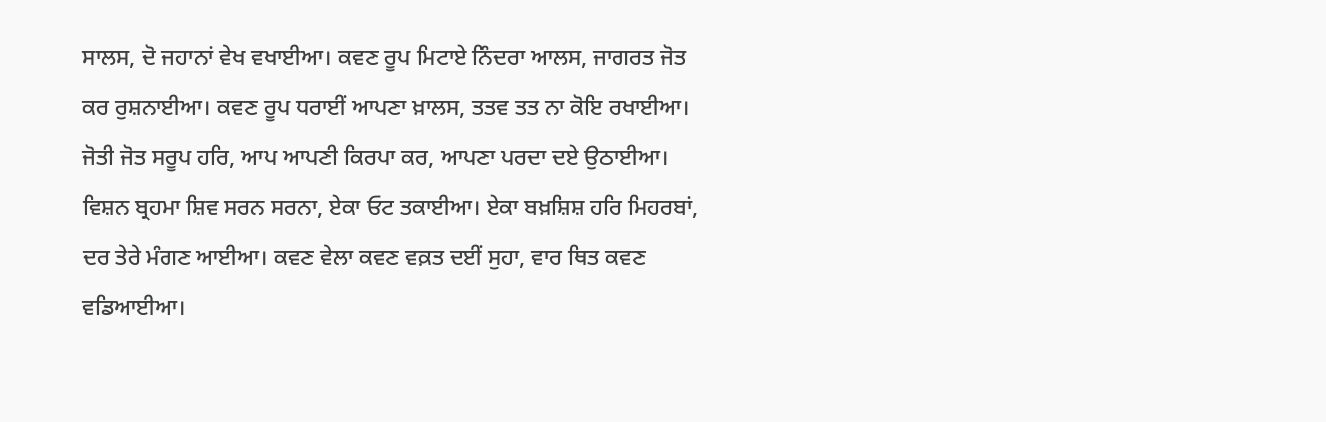ਸਾਲਸ, ਦੋ ਜਹਾਨਾਂ ਵੇਖ ਵਖਾਈਆ। ਕਵਣ ਰੂਪ ਮਿਟਾਏ ਨਿੰਦਰਾ ਆਲਸ, ਜਾਗਰਤ ਜੋਤ ਕਰ ਰੁਸ਼ਨਾਈਆ। ਕਵਣ ਰੂਪ ਧਰਾਈਂ ਆਪਣਾ ਖ਼ਾਲਸ, ਤਤਵ ਤਤ ਨਾ ਕੋਇ ਰਖਾਈਆ। ਜੋਤੀ ਜੋਤ ਸਰੂਪ ਹਰਿ, ਆਪ ਆਪਣੀ ਕਿਰਪਾ ਕਰ, ਆਪਣਾ ਪਰਦਾ ਦਏ ਉਠਾਈਆ। ਵਿਸ਼ਨ ਬ੍ਰਹਮਾ ਸ਼ਿਵ ਸਰਨ ਸਰਨਾ, ਏਕਾ ਓਟ ਤਕਾਈਆ। ਏਕਾ ਬਖ਼ਸ਼ਿਸ਼ ਹਰਿ ਮਿਹਰਬਾਂ, ਦਰ ਤੇਰੇ ਮੰਗਣ ਆਈਆ। ਕਵਣ ਵੇਲਾ ਕਵਣ ਵਕ਼ਤ ਦਈਂ ਸੁਹਾ, ਵਾਰ ਥਿਤ ਕਵਣ ਵਡਿਆਈਆ।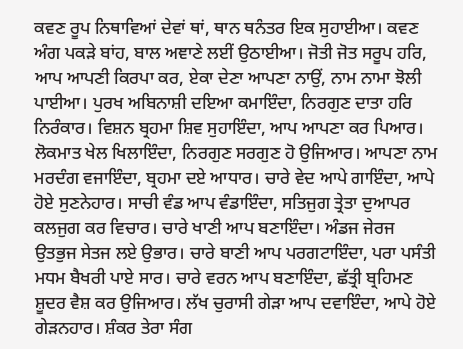ਕਵਣ ਰੂਪ ਨਿਥਾਵਿਆਂ ਦੇਵਾਂ ਥਾਂ, ਥਾਨ ਥਨੰਤਰ ਇਕ ਸੁਹਾਈਆ। ਕਵਣ ਅੰਗ ਪਕੜੇ ਬਾਂਹ, ਬਾਲ ਅਞਾਣੇ ਲਈਂ ਉਠਾਈਆ। ਜੋਤੀ ਜੋਤ ਸਰੂਪ ਹਰਿ, ਆਪ ਆਪਣੀ ਕਿਰਪਾ ਕਰ, ਏਕਾ ਦੇਣਾ ਆਪਣਾ ਨਾਉਂ, ਨਾਮ ਨਾਮਾ ਝੋਲੀ ਪਾਈਆ। ਪੁਰਖ ਅਬਿਨਾਸ਼ੀ ਦਇਆ ਕਮਾਇੰਦਾ, ਨਿਰਗੁਣ ਦਾਤਾ ਹਰਿ ਨਿਰੰਕਾਰ। ਵਿਸ਼ਨ ਬ੍ਰਹਮਾ ਸ਼ਿਵ ਸੁਹਾਇੰਦਾ, ਆਪ ਆਪਣਾ ਕਰ ਪਿਆਰ। ਲੋਕਮਾਤ ਖੇਲ ਖਿਲਾਇੰਦਾ, ਨਿਰਗੁਣ ਸਰਗੁਣ ਹੋ ਉਜਿਆਰ। ਆਪਣਾ ਨਾਮ ਮਰਦੰਗ ਵਜਾਇੰਦਾ, ਬ੍ਰਹਮਾ ਦਏ ਆਧਾਰ। ਚਾਰੇ ਵੇਦ ਆਪੇ ਗਾਇੰਦਾ, ਆਪੇ ਹੋਏ ਸੁਣਨੇਹਾਰ। ਸਾਚੀ ਵੰਡ ਆਪ ਵੰਡਾਇੰਦਾ, ਸਤਿਜੁਗ ਤ੍ਰੇਤਾ ਦੁਆਪਰ ਕਲਜੁਗ ਕਰ ਵਿਚਾਰ। ਚਾਰੇ ਖਾਣੀ ਆਪ ਬਣਾਇੰਦਾ। ਅੰਡਜ ਜੇਰਜ ਉਤਭੁਜ ਸੇਤਜ ਲਏ ਉਭਾਰ। ਚਾਰੇ ਬਾਣੀ ਆਪ ਪਰਗਟਾਇੰਦਾ, ਪਰਾ ਪਸੰਤੀ ਮਧਮ ਬੈਖਰੀ ਪਾਏ ਸਾਰ। ਚਾਰੇ ਵਰਨ ਆਪ ਬਣਾਇੰਦਾ, ਛੱਤ੍ਰੀ ਬ੍ਰਹਿਮਣ ਸ਼ੂਦਰ ਵੈਸ਼ ਕਰ ਉਜਿਆਰ। ਲੱਖ ਚੁਰਾਸੀ ਗੇੜਾ ਆਪ ਦਵਾਇੰਦਾ, ਆਪੇ ਹੋਏ ਗੇੜਨਹਾਰ। ਸ਼ੰਕਰ ਤੇਰਾ ਸੰਗ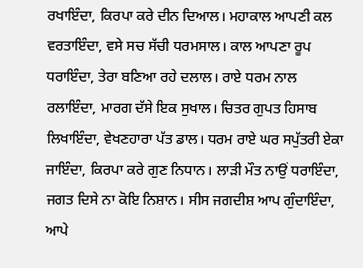ਰਖਾਇੰਦਾ, ਕਿਰਪਾ ਕਰੇ ਦੀਨ ਦਿਆਲ। ਮਹਾਕਾਲ ਆਪਣੀ ਕਲ ਵਰਤਾਇੰਦਾ, ਵਸੇ ਸਚ ਸੱਚੀ ਧਰਮਸਾਲ। ਕਾਲ ਆਪਣਾ ਰੂਪ ਧਰਾਇੰਦਾ, ਤੇਰਾ ਬਣਿਆ ਰਹੇ ਦਲਾਲ। ਰਾਏ ਧਰਮ ਨਾਲ ਰਲਾਇੰਦਾ, ਮਾਰਗ ਦੱਸੇ ਇਕ ਸੁਖਾਲ। ਚਿਤਰ ਗੁਪਤ ਹਿਸਾਬ ਲਿਖਾਇੰਦਾ, ਵੇਖਣਹਾਰਾ ਪੱਤ ਡਾਲ। ਧਰਮ ਰਾਏ ਘਰ ਸਪੁੱਤਰੀ ਏਕਾ ਜਾਇੰਦਾ, ਕਿਰਪਾ ਕਰੇ ਗੁਣ ਨਿਧਾਨ। ਲਾੜੀ ਮੌਤ ਨਾਉਂ ਧਰਾਇੰਦਾ, ਜਗਤ ਦਿਸੇ ਨਾ ਕੋਇ ਨਿਸ਼ਾਨ। ਸੀਸ ਜਗਦੀਸ਼ ਆਪ ਗੁੰਦਾਇੰਦਾ, ਆਪੇ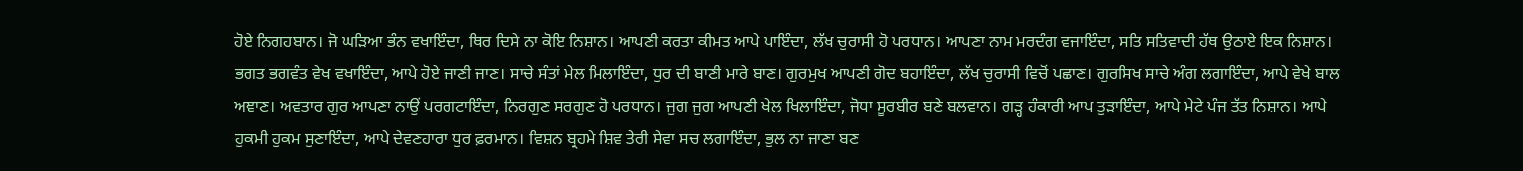ਹੋਏ ਨਿਗਹਬਾਨ। ਜੋ ਘੜਿਆ ਭੰਨ ਵਖਾਇੰਦਾ, ਥਿਰ ਦਿਸੇ ਨਾ ਕੋਇ ਨਿਸ਼ਾਨ। ਆਪਣੀ ਕਰਤਾ ਕੀਮਤ ਆਪੇ ਪਾਇੰਦਾ, ਲੱਖ ਚੁਰਾਸੀ ਹੋ ਪਰਧਾਨ। ਆਪਣਾ ਨਾਮ ਮਰਦੰਗ ਵਜਾਇੰਦਾ, ਸਤਿ ਸਤਿਵਾਦੀ ਹੱਥ ਉਠਾਏ ਇਕ ਨਿਸ਼ਾਨ। ਭਗਤ ਭਗਵੰਤ ਵੇਖ ਵਖਾਇੰਦਾ, ਆਪੇ ਹੋਏ ਜਾਣੀ ਜਾਣ। ਸਾਚੇ ਸੰਤਾਂ ਮੇਲ ਮਿਲਾਇੰਦਾ, ਧੁਰ ਦੀ ਬਾਣੀ ਮਾਰੇ ਬਾਣ। ਗੁਰਮੁਖ ਆਪਣੀ ਗੋਦ ਬਹਾਇੰਦਾ, ਲੱਖ ਚੁਰਾਸੀ ਵਿਚੋਂ ਪਛਾਣ। ਗੁਰਸਿਖ ਸਾਚੇ ਅੰਗ ਲਗਾਇੰਦਾ, ਆਪੇ ਵੇਖੇ ਬਾਲ ਅਞਾਣ। ਅਵਤਾਰ ਗੁਰ ਆਪਣਾ ਨਾਉਂ ਪਰਗਟਾਇੰਦਾ, ਨਿਰਗੁਣ ਸਰਗੁਣ ਹੋ ਪਰਧਾਨ। ਜੁਗ ਜੁਗ ਆਪਣੀ ਖੇਲ ਖਿਲਾਇੰਦਾ, ਜੋਧਾ ਸੂਰਬੀਰ ਬਣੇ ਬਲਵਾਨ। ਗੜ੍ਹ ਹੰਕਾਰੀ ਆਪ ਤੁੜਾਇੰਦਾ, ਆਪੇ ਮੇਟੇ ਪੰਜ ਤੱਤ ਨਿਸ਼ਾਨ। ਆਪੇ ਹੁਕਮੀ ਹੁਕਮ ਸੁਣਾਇੰਦਾ, ਆਪੇ ਦੇਵਣਹਾਰਾ ਧੁਰ ਫ਼ਰਮਾਨ। ਵਿਸ਼ਨ ਬ੍ਰਹਮੇ ਸ਼ਿਵ ਤੇਰੀ ਸੇਵਾ ਸਚ ਲਗਾਇੰਦਾ, ਭੁਲ ਨਾ ਜਾਣਾ ਬਣ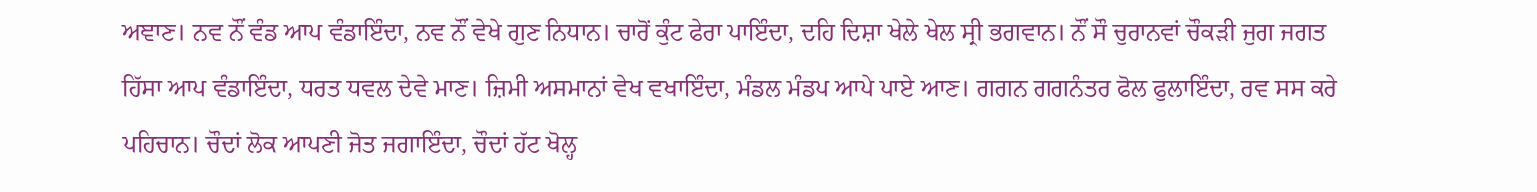ਅਞਾਣ। ਨਵ ਨੌਂ ਵੰਡ ਆਪ ਵੰਡਾਇੰਦਾ, ਨਵ ਨੌਂ ਵੇਖੇ ਗੁਣ ਨਿਧਾਨ। ਚਾਰੋਂ ਕੁੰਟ ਫੇਰਾ ਪਾਇੰਦਾ, ਦਹਿ ਦਿਸ਼ਾ ਖੇਲੇ ਖੇਲ ਸ੍ਰੀ ਭਗਵਾਨ। ਨੌਂ ਸੌ ਚੁਰਾਨਵਾਂ ਚੌਕੜੀ ਜੁਗ ਜਗਤ ਹਿੱਸਾ ਆਪ ਵੰਡਾਇੰਦਾ, ਧਰਤ ਧਵਲ ਦੇਵੇ ਮਾਣ। ਜ਼ਿਮੀ ਅਸਮਾਨਾਂ ਵੇਖ ਵਖਾਇੰਦਾ, ਮੰਡਲ ਮੰਡਪ ਆਪੇ ਪਾਏ ਆਣ। ਗਗਨ ਗਗਨੰਤਰ ਫੋਲ ਫੁਲਾਇੰਦਾ, ਰਵ ਸਸ ਕਰੇ ਪਹਿਚਾਨ। ਚੌਦਾਂ ਲੋਕ ਆਪਣੀ ਜੋਤ ਜਗਾਇੰਦਾ, ਚੌਦਾਂ ਹੱਟ ਖੋਲ੍ਹ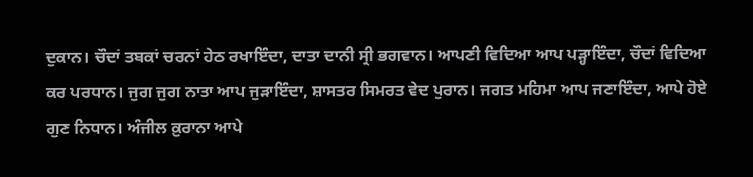ਦੁਕਾਨ। ਚੌਦਾਂ ਤਬਕਾਂ ਚਰਨਾਂ ਹੇਠ ਰਖਾਇੰਦਾ, ਦਾਤਾ ਦਾਨੀ ਸ੍ਰੀ ਭਗਵਾਨ। ਆਪਣੀ ਵਿਦਿਆ ਆਪ ਪੜ੍ਹਾਇੰਦਾ, ਚੌਦਾਂ ਵਿਦਿਆ ਕਰ ਪਰਧਾਨ। ਜੁਗ ਜੁਗ ਨਾਤਾ ਆਪ ਜੁੜਾਇੰਦਾ, ਸ਼ਾਸਤਰ ਸਿਮਰਤ ਵੇਦ ਪੁਰਾਨ। ਜਗਤ ਮਹਿਮਾ ਆਪ ਜਣਾਇੰਦਾ, ਆਪੇ ਹੋਏ ਗੁਣ ਨਿਧਾਨ। ਅੰਜੀਲ ਕ਼ੁਰਾਨਾ ਆਪੇ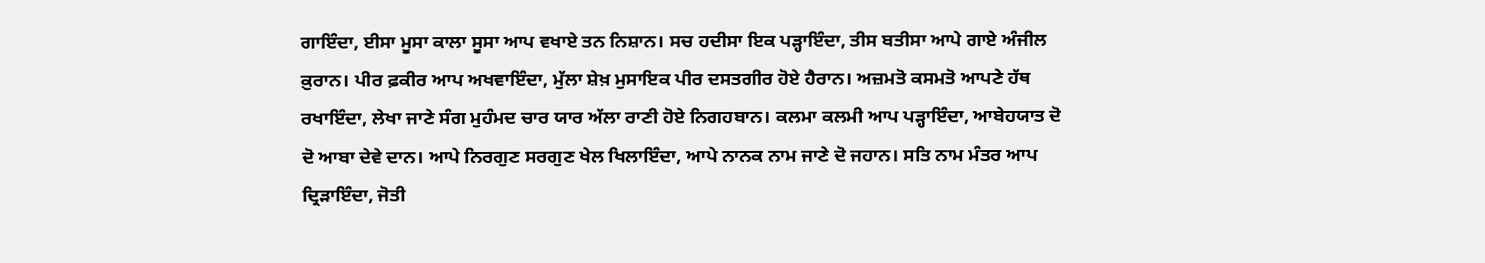ਗਾਇੰਦਾ, ਈਸਾ ਮੂਸਾ ਕਾਲਾ ਸੂਸਾ ਆਪ ਵਖਾਏ ਤਨ ਨਿਸ਼ਾਨ। ਸਚ ਹਦੀਸਾ ਇਕ ਪੜ੍ਹਾਇੰਦਾ, ਤੀਸ ਬਤੀਸਾ ਆਪੇ ਗਾਏ ਅੰਜੀਲ ਕ਼ੁਰਾਨ। ਪੀਰ ਫ਼ਕੀਰ ਆਪ ਅਖਵਾਇੰਦਾ, ਮੁੱਲਾ ਸ਼ੇਖ਼ ਮੁਸਾਇਕ ਪੀਰ ਦਸਤਗੀਰ ਹੋਏ ਹੈਰਾਨ। ਅਜ਼ਮਤੋ ਕਸਮਤੋ ਆਪਣੇ ਹੱਥ ਰਖਾਇੰਦਾ, ਲੇਖਾ ਜਾਣੇ ਸੰਗ ਮੁਹੰਮਦ ਚਾਰ ਯਾਰ ਅੱਲਾ ਰਾਣੀ ਹੋਏ ਨਿਗਹਬਾਨ। ਕਲਮਾ ਕਲਮੀ ਆਪ ਪੜ੍ਹਾਇੰਦਾ, ਆਬੇਹਯਾਤ ਦੋ ਦੋ ਆਬਾ ਦੇਵੇ ਦਾਨ। ਆਪੇ ਨਿਰਗੁਣ ਸਰਗੁਣ ਖੇਲ ਖਿਲਾਇੰਦਾ, ਆਪੇ ਨਾਨਕ ਨਾਮ ਜਾਣੇ ਦੋ ਜਹਾਨ। ਸਤਿ ਨਾਮ ਮੰਤਰ ਆਪ ਦ੍ਰਿੜਾਇੰਦਾ, ਜੋਤੀ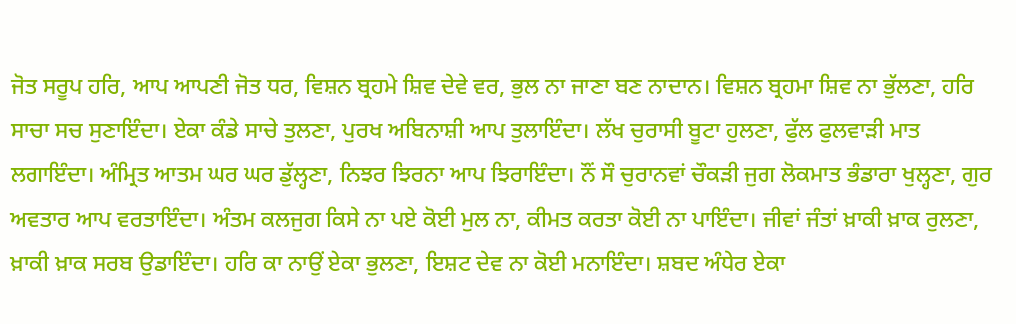ਜੋਤ ਸਰੂਪ ਹਰਿ, ਆਪ ਆਪਣੀ ਜੋਤ ਧਰ, ਵਿਸ਼ਨ ਬ੍ਰਹਮੇ ਸ਼ਿਵ ਦੇਵੇ ਵਰ, ਭੁਲ ਨਾ ਜਾਣਾ ਬਣ ਨਾਦਾਨ। ਵਿਸ਼ਨ ਬ੍ਰਹਮਾ ਸ਼ਿਵ ਨਾ ਭੁੱਲਣਾ, ਹਰਿ ਸਾਚਾ ਸਚ ਸੁਣਾਇੰਦਾ। ਏਕਾ ਕੰਡੇ ਸਾਚੇ ਤੁਲਣਾ, ਪੁਰਖ ਅਬਿਨਾਸ਼ੀ ਆਪ ਤੁਲਾਇੰਦਾ। ਲੱਖ ਚੁਰਾਸੀ ਬੂਟਾ ਹੁਲਣਾ, ਫੁੱਲ ਫੁਲਵਾੜੀ ਮਾਤ ਲਗਾਇੰਦਾ। ਅੰਮ੍ਰਿਤ ਆਤਮ ਘਰ ਘਰ ਡੁੱਲ੍ਹਣਾ, ਨਿਝਰ ਝਿਰਨਾ ਆਪ ਝਿਰਾਇੰਦਾ। ਨੌਂ ਸੌ ਚੁਰਾਨਵਾਂ ਚੌਕੜੀ ਜੁਗ ਲੋਕਮਾਤ ਭੰਡਾਰਾ ਖੁਲ੍ਹਣਾ, ਗੁਰ ਅਵਤਾਰ ਆਪ ਵਰਤਾਇੰਦਾ। ਅੰਤਮ ਕਲਜੁਗ ਕਿਸੇ ਨਾ ਪਏ ਕੋਈ ਮੁਲ ਨਾ, ਕੀਮਤ ਕਰਤਾ ਕੋਈ ਨਾ ਪਾਇੰਦਾ। ਜੀਵਾਂ ਜੰਤਾਂ ਖ਼ਾਕੀ ਖ਼ਾਕ ਰੁਲਣਾ, ਖ਼ਾਕੀ ਖ਼ਾਕ ਸਰਬ ਉਡਾਇੰਦਾ। ਹਰਿ ਕਾ ਨਾਉਂ ਏਕਾ ਭੁਲਣਾ, ਇਸ਼ਟ ਦੇਵ ਨਾ ਕੋਈ ਮਨਾਇੰਦਾ। ਸ਼ਬਦ ਅੰਧੇਰ ਏਕਾ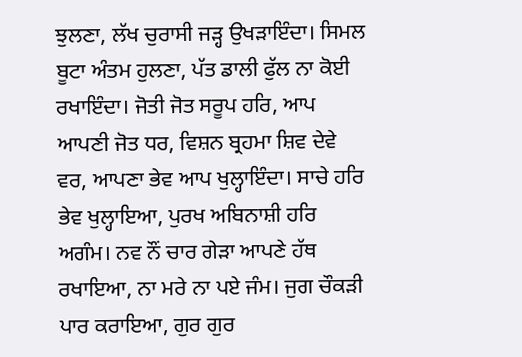ਝੁਲਣਾ, ਲੱਖ ਚੁਰਾਸੀ ਜੜ੍ਹ ਉਖੜਾਇੰਦਾ। ਸਿਮਲ ਬੂਟਾ ਅੰਤਮ ਹੁਲਣਾ, ਪੱਤ ਡਾਲੀ ਫੁੱਲ ਨਾ ਕੋਈ ਰਖਾਇੰਦਾ। ਜੋਤੀ ਜੋਤ ਸਰੂਪ ਹਰਿ, ਆਪ ਆਪਣੀ ਜੋਤ ਧਰ, ਵਿਸ਼ਨ ਬ੍ਰਹਮਾ ਸ਼ਿਵ ਦੇਵੇ ਵਰ, ਆਪਣਾ ਭੇਵ ਆਪ ਖੁਲ੍ਹਾਇੰਦਾ। ਸਾਚੇ ਹਰਿ ਭੇਵ ਖੁਲ੍ਹਾਇਆ, ਪੁਰਖ ਅਬਿਨਾਸ਼ੀ ਹਰਿ ਅਗੰਮ। ਨਵ ਨੌਂ ਚਾਰ ਗੇੜਾ ਆਪਣੇ ਹੱਥ ਰਖਾਇਆ, ਨਾ ਮਰੇ ਨਾ ਪਏ ਜੰਮ। ਜੁਗ ਚੌਕੜੀ ਪਾਰ ਕਰਾਇਆ, ਗੁਰ ਗੁਰ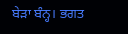ਬੇੜਾ ਬੰਨ੍ਹ। ਭਗਤ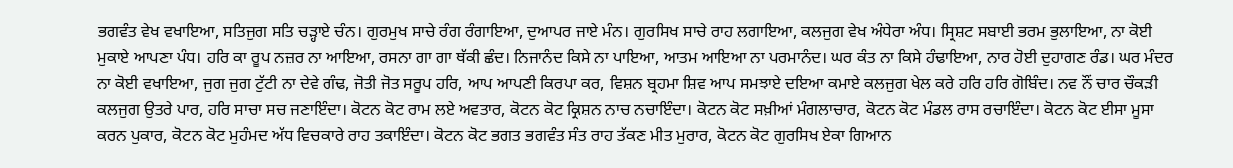ਭਗਵੰਤ ਵੇਖ ਵਖਾਇਆ, ਸਤਿਜੁਗ ਸਤਿ ਚੜ੍ਹਾਏ ਚੰਨ। ਗੁਰਮੁਖ ਸਾਚੇ ਰੰਗ ਰੰਗਾਇਆ, ਦੁਆਪਰ ਜਾਏ ਮੰਨ। ਗੁਰਸਿਖ ਸਾਚੇ ਰਾਹ ਲਗਾਇਆ, ਕਲਜੁਗ ਵੇਖ ਅੰਧੇਰਾ ਅੰਧ। ਸ੍ਰਿਸ਼ਟ ਸਬਾਈ ਭਰਮ ਭੁਲਾਇਆ, ਨਾ ਕੋਈ ਮੁਕਾਏ ਆਪਣਾ ਪੰਧ। ਹਰਿ ਕਾ ਰੂਪ ਨਜ਼ਰ ਨਾ ਆਇਆ, ਰਸਨਾ ਗਾ ਗਾ ਥੱਕੀ ਛੰਦ। ਨਿਜਾਨੰਦ ਕਿਸੇ ਨਾ ਪਾਇਆ, ਆਤਮ ਆਇਆ ਨਾ ਪਰਮਾਨੰਦ। ਘਰ ਕੰਤ ਨਾ ਕਿਸੇ ਹੰਢਾਇਆ, ਨਾਰ ਹੋਈ ਦੁਹਾਗਣ ਰੰਡ। ਘਰ ਮੰਦਰ ਨਾ ਕੋਈ ਵਖਾਇਆ, ਜੁਗ ਜੁਗ ਟੁੱਟੀ ਨਾ ਦੇਵੇ ਗੰਢ, ਜੋਤੀ ਜੋਤ ਸਰੂਪ ਹਰਿ, ਆਪ ਆਪਣੀ ਕਿਰਪਾ ਕਰ, ਵਿਸ਼ਨ ਬ੍ਰਹਮਾ ਸ਼ਿਵ ਆਪ ਸਮਝਾਏ ਦਇਆ ਕਮਾਏ ਕਲਜੁਗ ਖੇਲ ਕਰੇ ਹਰਿ ਹਰਿ ਗੋਬਿੰਦ। ਨਵ ਨੌਂ ਚਾਰ ਚੌਕੜੀ ਕਲਜੁਗ ਉਤਰੇ ਪਾਰ, ਹਰਿ ਸਾਚਾ ਸਚ ਜਣਾਇੰਦਾ। ਕੋਟਨ ਕੋਟ ਰਾਮ ਲਏ ਅਵਤਾਰ, ਕੋਟਨ ਕੋਟ ਕ੍ਰਿਸ਼ਨ ਨਾਚ ਨਚਾਇੰਦਾ। ਕੋਟਨ ਕੋਟ ਸਖ਼ੀਆਂ ਮੰਗਲਾਚਾਰ, ਕੋਟਨ ਕੋਟ ਮੰਡਲ ਰਾਸ ਰਚਾਇੰਦਾ। ਕੋਟਨ ਕੋਟ ਈਸਾ ਮੂਸਾ ਕਰਨ ਪੁਕਾਰ, ਕੋਟਨ ਕੋਟ ਮੁਹੰਮਦ ਅੱਧ ਵਿਚਕਾਰੇ ਰਾਹ ਤਕਾਇੰਦਾ। ਕੋਟਨ ਕੋਟ ਭਗਤ ਭਗਵੰਤ ਸੰਤ ਰਾਹ ਤੱਕਣ ਮੀਤ ਮੁਰਾਰ, ਕੋਟਨ ਕੋਟ ਗੁਰਸਿਖ ਏਕਾ ਗਿਆਨ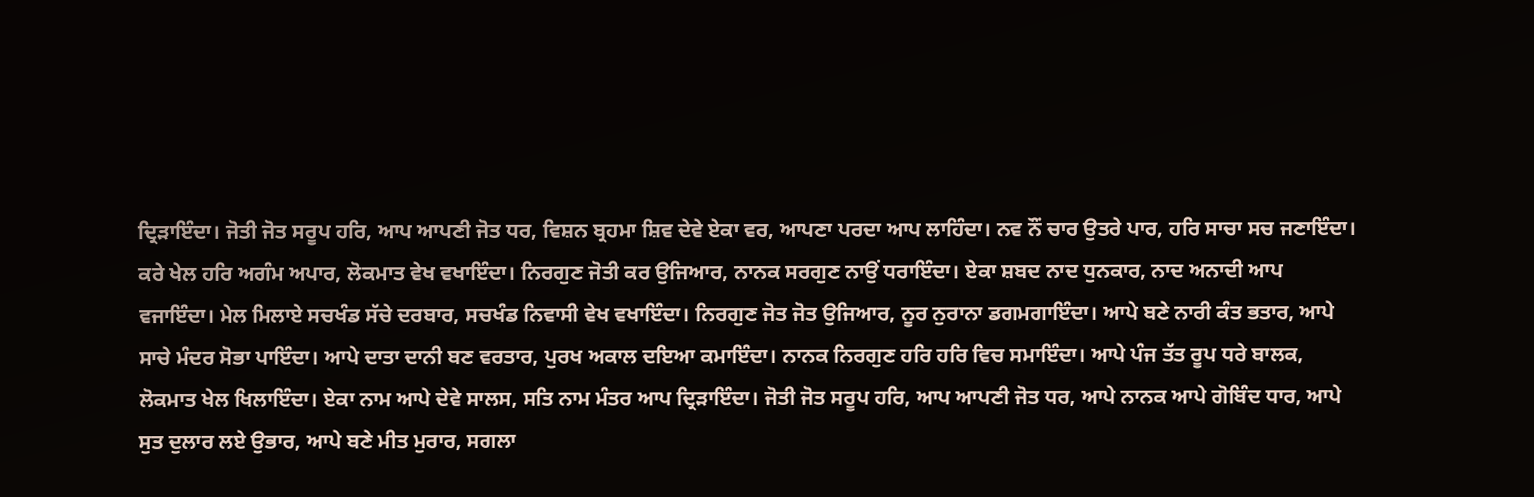ਦ੍ਰਿੜਾਇੰਦਾ। ਜੋਤੀ ਜੋਤ ਸਰੂਪ ਹਰਿ, ਆਪ ਆਪਣੀ ਜੋਤ ਧਰ, ਵਿਸ਼ਨ ਬ੍ਰਹਮਾ ਸ਼ਿਵ ਦੇਵੇ ਏਕਾ ਵਰ, ਆਪਣਾ ਪਰਦਾ ਆਪ ਲਾਹਿੰਦਾ। ਨਵ ਨੌਂ ਚਾਰ ਉਤਰੇ ਪਾਰ, ਹਰਿ ਸਾਚਾ ਸਚ ਜਣਾਇੰਦਾ। ਕਰੇ ਖੇਲ ਹਰਿ ਅਗੰਮ ਅਪਾਰ, ਲੋਕਮਾਤ ਵੇਖ ਵਖਾਇੰਦਾ। ਨਿਰਗੁਣ ਜੋਤੀ ਕਰ ਉਜਿਆਰ, ਨਾਨਕ ਸਰਗੁਣ ਨਾਉਂ ਧਰਾਇੰਦਾ। ਏਕਾ ਸ਼ਬਦ ਨਾਦ ਧੁਨਕਾਰ, ਨਾਦ ਅਨਾਦੀ ਆਪ ਵਜਾਇੰਦਾ। ਮੇਲ ਮਿਲਾਏ ਸਚਖੰਡ ਸੱਚੇ ਦਰਬਾਰ, ਸਚਖੰਡ ਨਿਵਾਸੀ ਵੇਖ ਵਖਾਇੰਦਾ। ਨਿਰਗੁਣ ਜੋਤ ਜੋਤ ਉਜਿਆਰ, ਨੂਰ ਨੁਰਾਨਾ ਡਗਮਗਾਇੰਦਾ। ਆਪੇ ਬਣੇ ਨਾਰੀ ਕੰਤ ਭਤਾਰ, ਆਪੇ ਸਾਚੇ ਮੰਦਰ ਸੋਭਾ ਪਾਇੰਦਾ। ਆਪੇ ਦਾਤਾ ਦਾਨੀ ਬਣ ਵਰਤਾਰ, ਪੁਰਖ ਅਕਾਲ ਦਇਆ ਕਮਾਇੰਦਾ। ਨਾਨਕ ਨਿਰਗੁਣ ਹਰਿ ਹਰਿ ਵਿਚ ਸਮਾਇੰਦਾ। ਆਪੇ ਪੰਜ ਤੱਤ ਰੂਪ ਧਰੇ ਬਾਲਕ, ਲੋਕਮਾਤ ਖੇਲ ਖਿਲਾਇੰਦਾ। ਏਕਾ ਨਾਮ ਆਪੇ ਦੇਵੇ ਸਾਲਸ, ਸਤਿ ਨਾਮ ਮੰਤਰ ਆਪ ਦ੍ਰਿੜਾਇੰਦਾ। ਜੋਤੀ ਜੋਤ ਸਰੂਪ ਹਰਿ, ਆਪ ਆਪਣੀ ਜੋਤ ਧਰ, ਆਪੇ ਨਾਨਕ ਆਪੇ ਗੋਬਿੰਦ ਧਾਰ, ਆਪੇ ਸੁਤ ਦੁਲਾਰ ਲਏ ਉਭਾਰ, ਆਪੇ ਬਣੇ ਮੀਤ ਮੁਰਾਰ, ਸਗਲਾ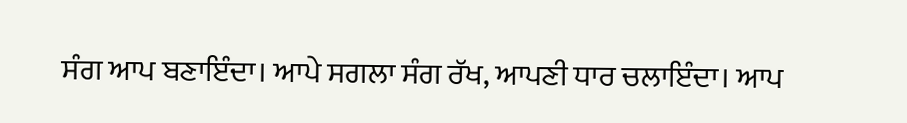ਸੰਗ ਆਪ ਬਣਾਇੰਦਾ। ਆਪੇ ਸਗਲਾ ਸੰਗ ਰੱਖ, ਆਪਣੀ ਧਾਰ ਚਲਾਇੰਦਾ। ਆਪ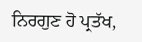ਨਿਰਗੁਣ ਹੋ ਪ੍ਰਤੱਖ,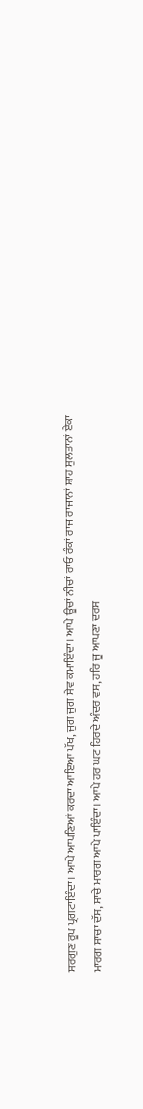ਸਰਗੁਣ ਰੂਪ ਪ੍ਰਗਟਾਇੰਦਾ। ਆਪੇ ਆਪਣਿਆਂ ਕਰਦਾ ਆਇਆ ਪੱਖ, ਜੁਗ ਜੁਗ ਸੇਵ ਕਮਾਇੰਦਾ। ਆਪੇ ਊਚਾਂ ਨੀਚਾਂ ਰਾਓ ਰੰਕਾਂ ਰਾਜ ਰਾਜਾਨਾਂ ਸ਼ਾਹ ਸੁਲਤਾਨਾਂ ਏਕਾ ਮਾਰਗ ਸਾਚਾ ਦੱਸ, ਸਾਚੇ ਮਾਰਗ ਆਪੇ ਪਾਇੰਦਾ। ਆਪੇ ਹਰ ਘਟ ਹਿਰਦੇ ਅੰਦਰ ਵਸ, ਹਰਿ ਜੂ ਆਪਣਾ ਦਰਸ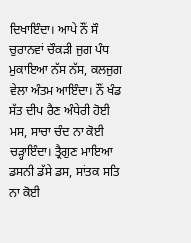ਦਿਖਾਇੰਦਾ। ਆਪੇ ਨੌਂ ਸੌ ਚੁਰਾਨਵਾਂ ਚੌਕੜੀ ਜੁਗ ਪੰਧ ਮੁਕਾਇਆ ਨੱਸ ਨੱਸ, ਕਲਜੁਗ ਵੇਲਾ ਅੰਤਮ ਆਇੰਦਾ। ਨੌਂ ਖੰਡ ਸੱਤ ਦੀਪ ਰੈਣ ਅੰਧੇਰੀ ਹੋਈ ਮਸ, ਸਾਚਾ ਚੰਦ ਨਾ ਕੋਈ ਚੜ੍ਹਾਇੰਦਾ। ਤ੍ਰੈਗੁਣ ਮਾਇਆ ਡਸਨੀ ਡੱਸੇ ਡਸ, ਸਾਂਤਕ ਸਤਿ ਨਾ ਕੋਈ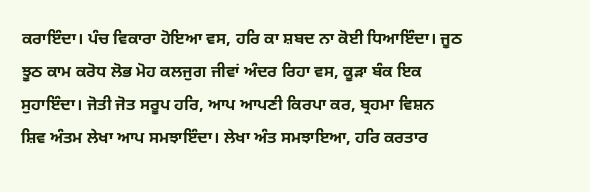ਕਰਾਇੰਦਾ। ਪੰਚ ਵਿਕਾਰਾ ਹੋਇਆ ਵਸ, ਹਰਿ ਕਾ ਸ਼ਬਦ ਨਾ ਕੋਈ ਧਿਆਇੰਦਾ। ਜੂਠ ਝੂਠ ਕਾਮ ਕਰੋਧ ਲੋਭ ਮੋਹ ਕਲਜੁਗ ਜੀਵਾਂ ਅੰਦਰ ਰਿਹਾ ਵਸ, ਕੂੜਾ ਬੰਕ ਇਕ ਸੁਹਾਇੰਦਾ। ਜੋਤੀ ਜੋਤ ਸਰੂਪ ਹਰਿ, ਆਪ ਆਪਣੀ ਕਿਰਪਾ ਕਰ, ਬ੍ਰਹਮਾ ਵਿਸ਼ਨ ਸ਼ਿਵ ਅੰਤਮ ਲੇਖਾ ਆਪ ਸਮਝਾਇੰਦਾ। ਲੇਖਾ ਅੰਤ ਸਮਝਾਇਆ, ਹਰਿ ਕਰਤਾਰ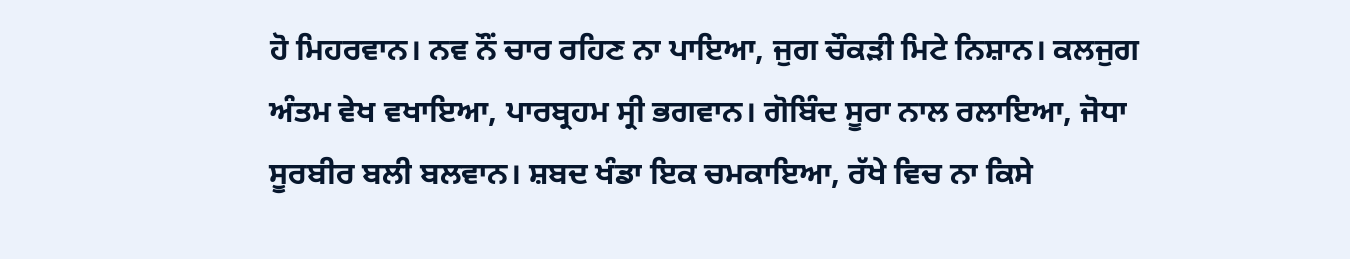ਹੋ ਮਿਹਰਵਾਨ। ਨਵ ਨੌਂ ਚਾਰ ਰਹਿਣ ਨਾ ਪਾਇਆ, ਜੁਗ ਚੌਕੜੀ ਮਿਟੇ ਨਿਸ਼ਾਨ। ਕਲਜੁਗ ਅੰਤਮ ਵੇਖ ਵਖਾਇਆ, ਪਾਰਬ੍ਰਹਮ ਸ੍ਰੀ ਭਗਵਾਨ। ਗੋਬਿੰਦ ਸੂਰਾ ਨਾਲ ਰਲਾਇਆ, ਜੋਧਾ ਸੂਰਬੀਰ ਬਲੀ ਬਲਵਾਨ। ਸ਼ਬਦ ਖੰਡਾ ਇਕ ਚਮਕਾਇਆ, ਰੱਖੇ ਵਿਚ ਨਾ ਕਿਸੇ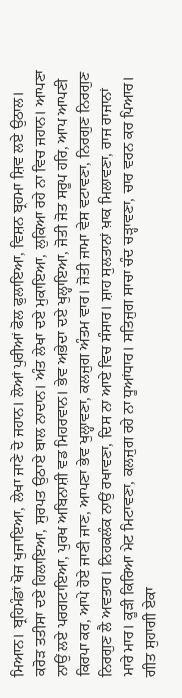ਮਿਆਨ। ਬ੍ਰਹਿਮੰਡਾਂ ਖੋਜ ਖੁਜਾਇਆ, ਲੇਖਾ ਜਾਣੇ ਦੋ ਜਹਾਨ। ਲੋਆਂ ਪੁਰੀਆਂ ਫੋਲ ਫੁਲਾਇਆ, ਵਿਸ਼ਨ ਬ੍ਰਹਮਾ ਸ਼ਿਵ ਲਏ ਉਠਾਲ। ਕਰੋੜ ਤਤੀਸਾ ਦਏ ਹਿਲਾਇਆ, ਸੁਰਪਤ ਉਠਾਏ ਬਾਲ ਨਾਦਾਨ। ਅੰਤ ਲੇਖਾ ਦਏ ਮੁਕਾਇਆ, ਲੁਕਿਆ ਰਹੇ ਨਾ ਵਿਚ ਜਹਾਨ। ਆਪਣਾ ਨਾਉਂ ਲਏ ਪਰਗਟਾਇਆ, ਪੁਰਖ ਅਬਿਨਾਸ਼ੀ ਵਡ ਮਿਹਰਵਾਨ। ਭੇਵ ਅਭੇਦਾ ਦਏ ਖੁਲ੍ਹਾਇਆ, ਜੋਤੀ ਜੋਤ ਸਰੂਪ ਹਰਿ, ਆਪ ਆਪਣੀ ਕਿਰਪਾ ਕਰ, ਆਪੇ ਹੋਏ ਜਾਣੀ ਜਾਣ, ਆਪਣਾ ਭੇਵ ਖੁਲ੍ਹਾਵਣਾ, ਕਲਜੁਗ ਅੰਤਮ ਵਾਰ। ਜੋਤੀ ਜਾਮਾ ਵੇਸ ਵਟਾਵਣਾ, ਨਿਰਗੁਣ ਨਿਰਗੁਣ ਨਿਰਗੁਣ ਲੈ ਅਵਤਾਰ। ਨਿਹਕਲੰਕ ਨਾਉਂ ਰਖਾਵਣਾ, ਦਿਸ ਨਾ ਆਏ ਵਿਚ ਸੰਸਾਰ। ਸ਼ਾਹ ਸੁਲਤਾਨਾਂ ਖ਼ਾਕ ਮਿਲਾਵਣਾ, ਰਾਜ ਰਾਜਾਨਾਂ ਮਾਰੇ ਮਾਰ। ਕੂੜੀ ਕਿਰਿਆ ਮੇਟ ਮਿਟਾਵਣਾ, ਕਲਜੁਗ ਰਹੇ ਨਾ ਧੂਆਂਧਾਰ। ਸਤਿਜੁਗ ਸਾਚਾ ਚੰਦ ਚੜ੍ਹਾਵਣਾ, ਚਾਰ ਵਰਨ ਕਰ ਪਿਆਰ। ਗੀਤ ਸੁਹਾਗੀ ਏਕਾ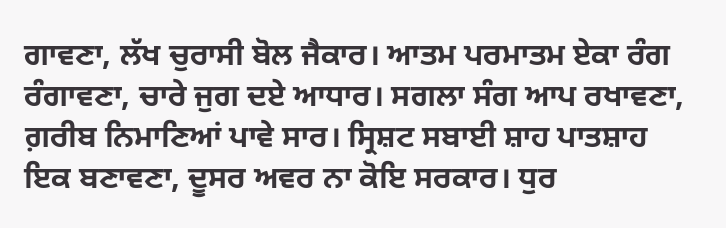ਗਾਵਣਾ, ਲੱਖ ਚੁਰਾਸੀ ਬੋਲ ਜੈਕਾਰ। ਆਤਮ ਪਰਮਾਤਮ ਏਕਾ ਰੰਗ ਰੰਗਾਵਣਾ, ਚਾਰੇ ਜੁਗ ਦਏ ਆਧਾਰ। ਸਗਲਾ ਸੰਗ ਆਪ ਰਖਾਵਣਾ, ਗ਼ਰੀਬ ਨਿਮਾਣਿਆਂ ਪਾਵੇ ਸਾਰ। ਸ੍ਰਿਸ਼ਟ ਸਬਾਈ ਸ਼ਾਹ ਪਾਤਸ਼ਾਹ ਇਕ ਬਣਾਵਣਾ, ਦੂਸਰ ਅਵਰ ਨਾ ਕੋਇ ਸਰਕਾਰ। ਧੁਰ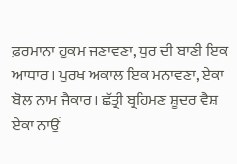ਫ਼ਰਮਾਨਾ ਹੁਕਮ ਜਣਾਵਣਾ, ਧੁਰ ਦੀ ਬਾਣੀ ਇਕ ਆਧਾਰ। ਪੁਰਖ ਅਕਾਲ ਇਕ ਮਨਾਵਣਾ, ਏਕਾ ਬੋਲ ਨਾਮ ਜੈਕਾਰ। ਛੱਤ੍ਰੀ ਬ੍ਰਹਿਮਣ ਸ਼ੂਦਰ ਵੈਸ਼ ਏਕਾ ਨਾਉਂ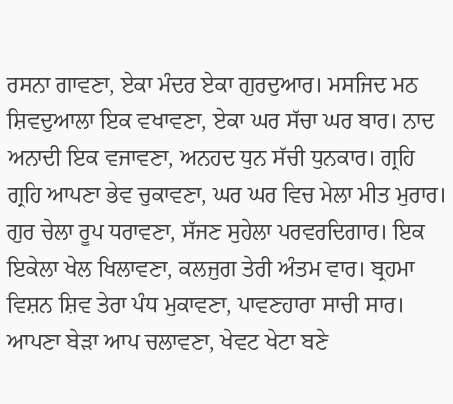ਰਸਨਾ ਗਾਵਣਾ, ਏਕਾ ਮੰਦਰ ਏਕਾ ਗੁਰਦੁਆਰ। ਮਸਜਿਦ ਮਠ ਸ਼ਿਵਦੁਆਲਾ ਇਕ ਵਖਾਵਣਾ, ਏਕਾ ਘਰ ਸੱਚਾ ਘਰ ਬਾਰ। ਨਾਦ ਅਨਾਦੀ ਇਕ ਵਜਾਵਣਾ, ਅਨਹਦ ਧੁਨ ਸੱਚੀ ਧੁਨਕਾਰ। ਗ੍ਰਹਿ ਗ੍ਰਹਿ ਆਪਣਾ ਭੇਵ ਚੁਕਾਵਣਾ, ਘਰ ਘਰ ਵਿਚ ਮੇਲਾ ਮੀਤ ਮੁਰਾਰ। ਗੁਰ ਚੇਲਾ ਰੂਪ ਧਰਾਵਣਾ, ਸੱਜਣ ਸੁਹੇਲਾ ਪਰਵਰਦਿਗਾਰ। ਇਕ ਇਕੇਲਾ ਖੇਲ ਖਿਲਾਵਣਾ, ਕਲਜੁਗ ਤੇਰੀ ਅੰਤਮ ਵਾਰ। ਬ੍ਰਹਮਾ ਵਿਸ਼ਨ ਸ਼ਿਵ ਤੇਰਾ ਪੰਧ ਮੁਕਾਵਣਾ, ਪਾਵਣਹਾਰਾ ਸਾਚੀ ਸਾਰ। ਆਪਣਾ ਬੇੜਾ ਆਪ ਚਲਾਵਣਾ, ਖੇਵਟ ਖੇਟਾ ਬਣੇ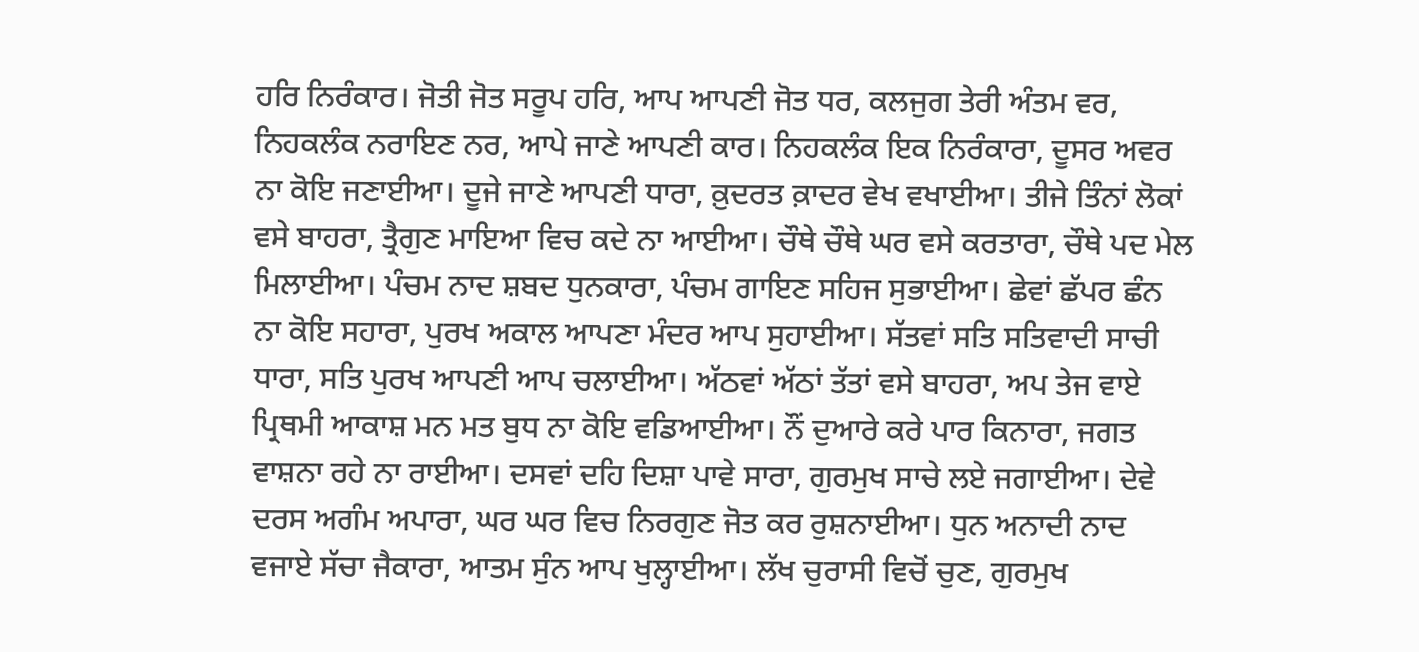ਹਰਿ ਨਿਰੰਕਾਰ। ਜੋਤੀ ਜੋਤ ਸਰੂਪ ਹਰਿ, ਆਪ ਆਪਣੀ ਜੋਤ ਧਰ, ਕਲਜੁਗ ਤੇਰੀ ਅੰਤਮ ਵਰ, ਨਿਹਕਲੰਕ ਨਰਾਇਣ ਨਰ, ਆਪੇ ਜਾਣੇ ਆਪਣੀ ਕਾਰ। ਨਿਹਕਲੰਕ ਇਕ ਨਿਰੰਕਾਰਾ, ਦੂਸਰ ਅਵਰ ਨਾ ਕੋਇ ਜਣਾਈਆ। ਦੂਜੇ ਜਾਣੇ ਆਪਣੀ ਧਾਰਾ, ਕ਼ੁਦਰਤ ਕ਼ਾਦਰ ਵੇਖ ਵਖਾਈਆ। ਤੀਜੇ ਤਿੰਨਾਂ ਲੋਕਾਂ ਵਸੇ ਬਾਹਰਾ, ਤ੍ਰੈਗੁਣ ਮਾਇਆ ਵਿਚ ਕਦੇ ਨਾ ਆਈਆ। ਚੌਥੇ ਚੌਥੇ ਘਰ ਵਸੇ ਕਰਤਾਰਾ, ਚੌਥੇ ਪਦ ਮੇਲ ਮਿਲਾਈਆ। ਪੰਚਮ ਨਾਦ ਸ਼ਬਦ ਧੁਨਕਾਰਾ, ਪੰਚਮ ਗਾਇਣ ਸਹਿਜ ਸੁਭਾਈਆ। ਛੇਵਾਂ ਛੱਪਰ ਛੰਨ ਨਾ ਕੋਇ ਸਹਾਰਾ, ਪੁਰਖ ਅਕਾਲ ਆਪਣਾ ਮੰਦਰ ਆਪ ਸੁਹਾਈਆ। ਸੱਤਵਾਂ ਸਤਿ ਸਤਿਵਾਦੀ ਸਾਚੀ ਧਾਰਾ, ਸਤਿ ਪੁਰਖ ਆਪਣੀ ਆਪ ਚਲਾਈਆ। ਅੱਠਵਾਂ ਅੱਠਾਂ ਤੱਤਾਂ ਵਸੇ ਬਾਹਰਾ, ਅਪ ਤੇਜ ਵਾਏ ਪ੍ਰਿਥਮੀ ਆਕਾਸ਼ ਮਨ ਮਤ ਬੁਧ ਨਾ ਕੋਇ ਵਡਿਆਈਆ। ਨੌਂ ਦੁਆਰੇ ਕਰੇ ਪਾਰ ਕਿਨਾਰਾ, ਜਗਤ ਵਾਸ਼ਨਾ ਰਹੇ ਨਾ ਰਾਈਆ। ਦਸਵਾਂ ਦਹਿ ਦਿਸ਼ਾ ਪਾਵੇ ਸਾਰਾ, ਗੁਰਮੁਖ ਸਾਚੇ ਲਏ ਜਗਾਈਆ। ਦੇਵੇ ਦਰਸ ਅਗੰਮ ਅਪਾਰਾ, ਘਰ ਘਰ ਵਿਚ ਨਿਰਗੁਣ ਜੋਤ ਕਰ ਰੁਸ਼ਨਾਈਆ। ਧੁਨ ਅਨਾਦੀ ਨਾਦ ਵਜਾਏ ਸੱਚਾ ਜੈਕਾਰਾ, ਆਤਮ ਸੁੰਨ ਆਪ ਖੁਲ੍ਹਾਈਆ। ਲੱਖ ਚੁਰਾਸੀ ਵਿਚੋਂ ਚੁਣ, ਗੁਰਮੁਖ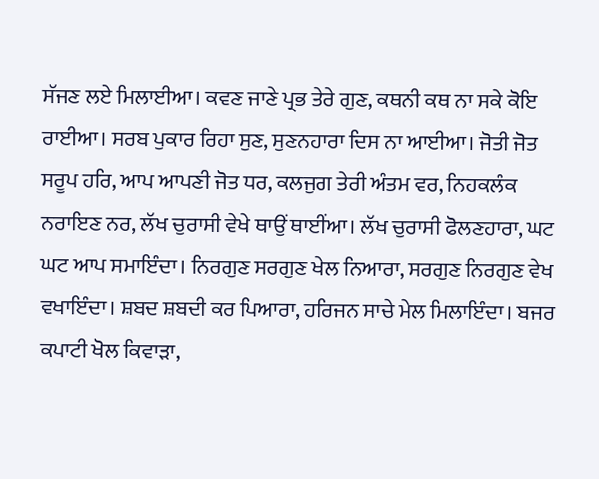ਸੱਜਣ ਲਏ ਮਿਲਾਈਆ। ਕਵਣ ਜਾਣੇ ਪ੍ਰਭ ਤੇਰੇ ਗੁਣ, ਕਥਨੀ ਕਥ ਨਾ ਸਕੇ ਕੋਇ ਰਾਈਆ। ਸਰਬ ਪੁਕਾਰ ਰਿਹਾ ਸੁਣ, ਸੁਣਨਹਾਰਾ ਦਿਸ ਨਾ ਆਈਆ। ਜੋਤੀ ਜੋਤ ਸਰੂਪ ਹਰਿ, ਆਪ ਆਪਣੀ ਜੋਤ ਧਰ, ਕਲਜੁਗ ਤੇਰੀ ਅੰਤਮ ਵਰ, ਨਿਹਕਲੰਕ ਨਰਾਇਣ ਨਰ, ਲੱਖ ਚੁਰਾਸੀ ਵੇਖੇ ਥਾਉਂ ਥਾਈਂਆ। ਲੱਖ ਚੁਰਾਸੀ ਫੋਲਣਹਾਰਾ, ਘਟ ਘਟ ਆਪ ਸਮਾਇੰਦਾ। ਨਿਰਗੁਣ ਸਰਗੁਣ ਖੇਲ ਨਿਆਰਾ, ਸਰਗੁਣ ਨਿਰਗੁਣ ਵੇਖ ਵਖਾਇੰਦਾ। ਸ਼ਬਦ ਸ਼ਬਦੀ ਕਰ ਪਿਆਰਾ, ਹਰਿਜਨ ਸਾਚੇ ਮੇਲ ਮਿਲਾਇੰਦਾ। ਬਜਰ ਕਪਾਟੀ ਖੋਲ ਕਿਵਾੜਾ,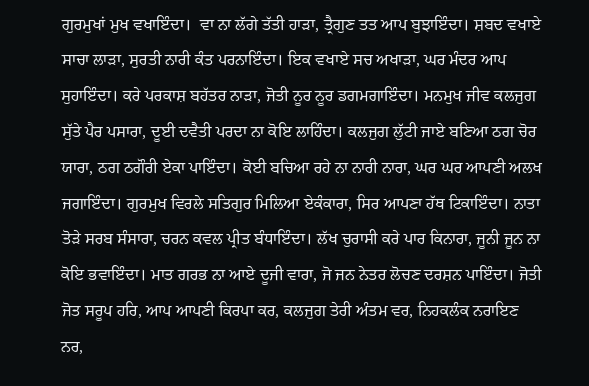ਗੁਰਮੁਖਾਂ ਮੁਖ ਵਖਾਇੰਦਾ।  ਵਾ ਨਾ ਲੱਗੇ ਤੱਤੀ ਹਾੜਾ, ਤ੍ਰੈਗੁਣ ਤਤ ਆਪ ਬੁਝਾਇੰਦਾ। ਸ਼ਬਦ ਵਖਾਏ ਸਾਚਾ ਲਾੜਾ, ਸੁਰਤੀ ਨਾਰੀ ਕੰਤ ਪਰਨਾਇੰਦਾ। ਇਕ ਵਖਾਏ ਸਚ ਅਖਾੜਾ, ਘਰ ਮੰਦਰ ਆਪ ਸੁਹਾਇੰਦਾ। ਕਰੇ ਪਰਕਾਸ਼ ਬਹੱਤਰ ਨਾੜਾ, ਜੋਤੀ ਨੂਰ ਨੂਰ ਡਗਮਗਾਇੰਦਾ। ਮਨਮੁਖ ਜੀਵ ਕਲਜੁਗ ਸੁੱਤੇ ਪੈਰ ਪਸਾਰਾ, ਦੂਈ ਦਵੈਤੀ ਪਰਦਾ ਨਾ ਕੋਇ ਲਾਹਿੰਦਾ। ਕਲਜੁਗ ਲੁੱਟੀ ਜਾਏ ਬਣਿਆ ਠਗ ਚੋਰ ਯਾਰਾ, ਠਗ ਠਗੌਰੀ ਏਕਾ ਪਾਇੰਦਾ। ਕੋਈ ਬਚਿਆ ਰਹੇ ਨਾ ਨਾਰੀ ਨਾਰਾ, ਘਰ ਘਰ ਆਪਣੀ ਅਲਖ ਜਗਾਇੰਦਾ। ਗੁਰਮੁਖ ਵਿਰਲੇ ਸਤਿਗੁਰ ਮਿਲਿਆ ਏਕੰਕਾਰਾ, ਸਿਰ ਆਪਣਾ ਹੱਥ ਟਿਕਾਇੰਦਾ। ਨਾਤਾ ਤੋੜੇ ਸਰਬ ਸੰਸਾਰਾ, ਚਰਨ ਕਵਲ ਪ੍ਰੀਤ ਬੰਧਾਇੰਦਾ। ਲੱਖ ਚੁਰਾਸੀ ਕਰੇ ਪਾਰ ਕਿਨਾਰਾ, ਜੂਨੀ ਜੂਨ ਨਾ ਕੋਇ ਭਵਾਇੰਦਾ। ਮਾਤ ਗਰਭ ਨਾ ਆਏ ਦੂਜੀ ਵਾਰਾ, ਜੋ ਜਨ ਨੇਤਰ ਲੋਚਣ ਦਰਸ਼ਨ ਪਾਇੰਦਾ। ਜੋਤੀ ਜੋਤ ਸਰੂਪ ਹਰਿ, ਆਪ ਆਪਣੀ ਕਿਰਪਾ ਕਰ, ਕਲਜੁਗ ਤੇਰੀ ਅੰਤਮ ਵਰ, ਨਿਹਕਲੰਕ ਨਰਾਇਣ ਨਰ,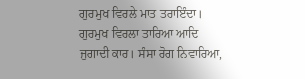ਗੁਰਮੁਖ ਵਿਰਲੇ ਮਾਤ ਤਰਾਇੰਦਾ। ਗੁਰਮੁਖ ਵਿਰਲਾ ਤਾਰਿਆ ਆਦਿ ਜੁਗਾਦੀ ਕਾਰ। ਸੰਸਾ ਰੋਗ ਨਿਵਾਰਿਆ,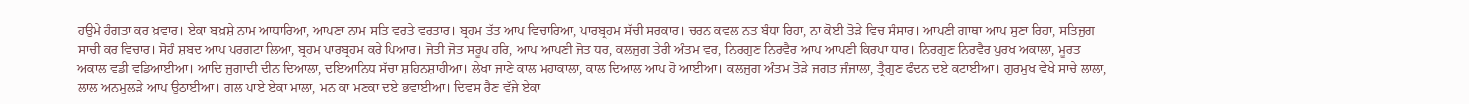ਹਉਮੇ ਹੰਗਤਾ ਕਰ ਖ਼ਵਾਰ। ਏਕਾ ਬਖ਼ਸ਼ੇ ਨਾਮ ਆਧਾਰਿਆ, ਆਪਣਾ ਨਾਮ ਸਤਿ ਵਰਤੇ ਵਰਤਾਰ। ਬ੍ਰਹਮ ਤੱਤ ਆਪ ਵਿਚਾਰਿਆ, ਪਾਰਬ੍ਰਹਮ ਸੱਚੀ ਸਰਕਾਰ। ਚਰਨ ਕਵਲ ਨਤ ਬੰਧਾ ਰਿਹਾ, ਨਾ ਕੋਈ ਤੋੜੇ ਵਿਚ ਸੰਸਾਰ। ਆਪਣੀ ਗਾਥਾ ਆਪ ਸੁਣਾ ਰਿਹਾ, ਸਤਿਜੁਗ ਸਾਚੀ ਕਰ ਵਿਚਾਰ। ਸੋਹੰ ਸ਼ਬਦ ਆਪ ਪਰਗਟਾ ਲਿਆ, ਬ੍ਰਹਮ ਪਾਰਬ੍ਰਹਮ ਕਰੇ ਪਿਆਰ। ਜੋਤੀ ਜੋਤ ਸਰੂਪ ਹਰਿ, ਆਪ ਆਪਣੀ ਜੋਤ ਧਰ, ਕਲਜੁਗ ਤੇਰੀ ਅੰਤਮ ਵਰ, ਨਿਰਗੁਣ ਨਿਰਵੈਰ ਆਪ ਆਪਣੀ ਕਿਰਪਾ ਧਾਰ। ਨਿਰਗੁਣ ਨਿਰਵੈਰ ਪੁਰਖ ਅਕਾਲਾ, ਮੂਰਤ ਅਕਾਲ ਵਡੀ ਵਡਿਆਈਆ। ਆਦਿ ਜੁਗਾਦੀ ਦੀਨ ਦਿਆਲਾ, ਦਇਆਨਿਧ ਸੱਚਾ ਸ਼ਹਿਨਸ਼ਾਹੀਆ। ਲੇਖਾ ਜਾਣੇ ਕਾਲ ਮਹਾਕਾਲਾ, ਕਾਲ ਦਿਆਲ ਆਪ ਹੋ ਆਈਆ। ਕਲਜੁਗ ਅੰਤਮ ਤੋੜੇ ਜਗਤ ਜੰਜਾਲਾ, ਤ੍ਰੈਗੁਣ ਫੰਦਨ ਦਏ ਕਟਾਈਆ। ਗੁਰਮੁਖ ਵੇਖੇ ਸਾਚੇ ਲਾਲਾ, ਲਾਲ ਅਨਮੁਲੜੇ ਆਪ ਉਠਾਈਆ। ਗਲ ਪਾਏ ਏਕਾ ਮਾਲਾ, ਮਨ ਕਾ ਮਣਕਾ ਦਏ ਭਵਾਈਆ। ਦਿਵਸ ਰੈਣ ਵੱਜੇ ਏਕਾ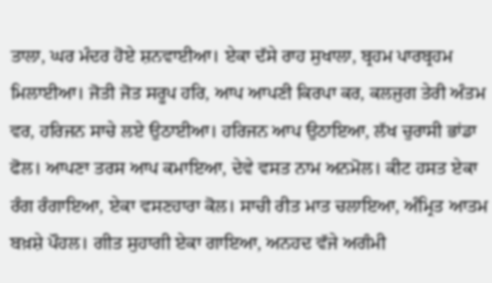ਤਾਲਾ, ਘਰ ਮੰਦਰ ਹੋਏ ਸ਼ਨਵਾਈਆ। ਏਕਾ ਦੱਸੇ ਰਾਹ ਸੁਖਾਲਾ, ਬ੍ਰਹਮ ਪਾਰਬ੍ਰਹਮ ਮਿਲਾਈਆ। ਜੋਤੀ ਜੋਤ ਸਰੂਪ ਹਰਿ, ਆਪ ਆਪਣੀ ਕਿਰਪਾ ਕਰ, ਕਲਜੁਗ ਤੇਰੀ ਅੰਤਮ ਵਰ, ਹਰਿਜਨ ਸਾਚੇ ਲਏ ਉਠਾਈਆ। ਹਰਿਜਨ ਆਪ ਉਠਾਇਆ, ਲੱਖ ਚੁਰਾਸੀ ਭਾਂਡਾ ਫੋਲ। ਆਪਣਾ ਤਰਸ ਆਪ ਕਮਾਇਆ, ਦੇਵੇ ਵਸਤ ਨਾਮ ਅਨਮੋਲ। ਕੀਟ ਹਸਤ ਏਕਾ ਰੰਗ ਰੰਗਾਇਆ, ਏਕਾ ਵਸਣਹਾਰਾ ਕੋਲ। ਸਾਚੀ ਰੀਤ ਮਾਤ ਚਲਾਇਆ, ਅੰਮ੍ਰਿਤ ਆਤਮ ਬਖ਼ਸ਼ੇ ਪੌਹਲ। ਗੀਤ ਸੁਹਾਗੀ ਏਕਾ ਗਾਇਆ, ਅਨਹਦ ਵੱਜੇ ਅਗੰਮੀ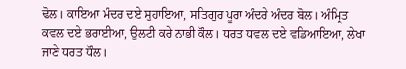ਢੋਲ। ਕਾਇਆ ਮੰਦਰ ਦਏ ਸੁਹਾਇਆ, ਸਤਿਗੁਰ ਪੂਰਾ ਅੰਦਰੇ ਅੰਦਰ ਬੋਲ। ਅੰਮ੍ਰਿਤ ਕਵਲ ਦਏ ਭਰਾਈਆ, ਉਲਟੀ ਕਰੇ ਨਾਭੀ ਕੌਲ। ਧਰਤ ਧਵਲ ਦਏ ਵਡਿਆਇਆ, ਲੇਖਾ ਜਾਣੇ ਧਰਤ ਧੌਲ।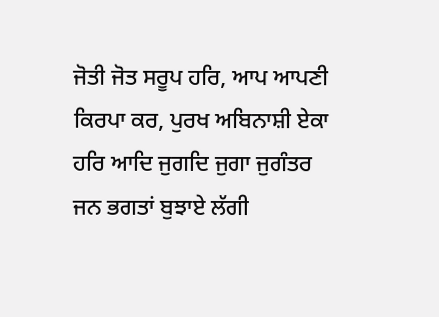ਜੋਤੀ ਜੋਤ ਸਰੂਪ ਹਰਿ, ਆਪ ਆਪਣੀ ਕਿਰਪਾ ਕਰ, ਪੁਰਖ ਅਬਿਨਾਸ਼ੀ ਏਕਾ ਹਰਿ ਆਦਿ ਜੁਗਦਿ ਜੁਗਾ ਜੁਗੰਤਰ ਜਨ ਭਗਤਾਂ ਬੁਝਾਏ ਲੱਗੀ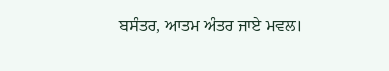ਬਸੰਤਰ, ਆਤਮ ਅੰਤਰ ਜਾਏ ਮਵਲ।